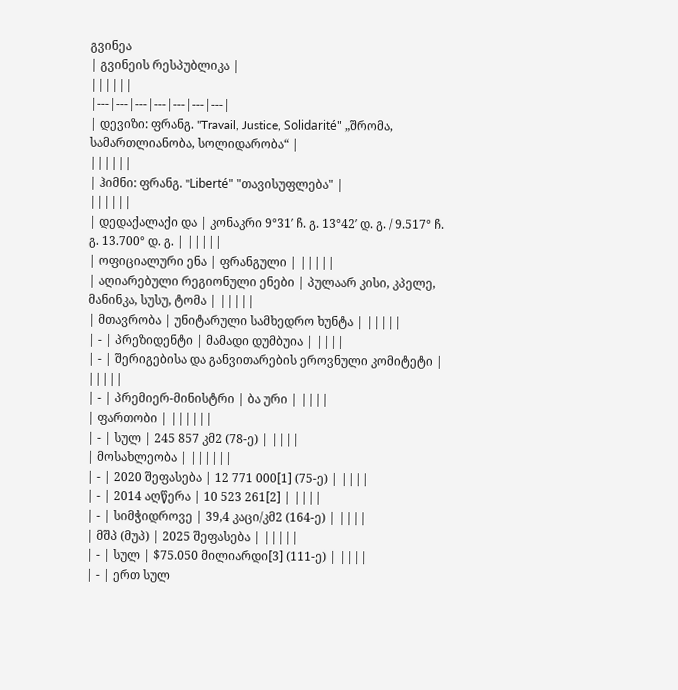გვინეა
| გვინეის რესპუბლიკა |
||||||
|---|---|---|---|---|---|---|
| დევიზი: ფრანგ. "Travail, Justice, Solidarité" „შრომა, სამართლიანობა, სოლიდარობა“ |
||||||
| ჰიმნი: ფრანგ. "Liberté" "თავისუფლება" |
||||||
| დედაქალაქი და | კონაკრი 9°31′ ჩ. გ. 13°42′ დ. გ. / 9.517° ჩ. გ. 13.700° დ. გ. | |||||
| ოფიციალური ენა | ფრანგული | |||||
| აღიარებული რეგიონული ენები | პულაარ კისი, კპელე, მანინკა, სუსუ, ტომა | |||||
| მთავრობა | უნიტარული სამხედრო ხუნტა | |||||
| - | პრეზიდენტი | მამადი დუმბუია | ||||
| - | შერიგებისა და განვითარების ეროვნული კომიტეტი | |||||
| - | პრემიერ-მინისტრი | ბა ური | ||||
| ფართობი | ||||||
| - | სულ | 245 857 კმ2 (78-ე) | ||||
| მოსახლეობა | ||||||
| - | 2020 შეფასება | 12 771 000[1] (75-ე) | ||||
| - | 2014 აღწერა | 10 523 261[2] | ||||
| - | სიმჭიდროვე | 39,4 კაცი/კმ2 (164-ე) | ||||
| მშპ (მუპ) | 2025 შეფასება | |||||
| - | სულ | $75.050 მილიარდი[3] (111-ე) | ||||
| - | ერთ სულ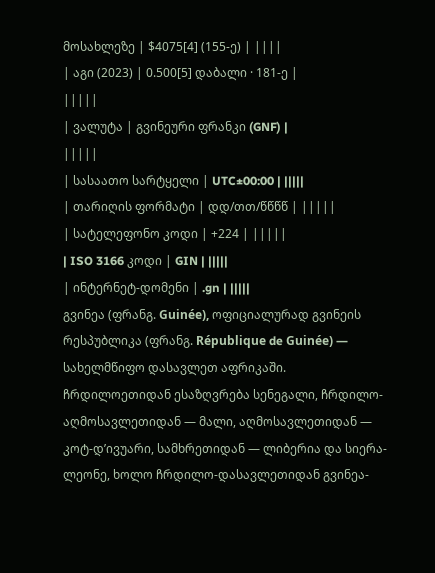მოსახლეზე | $4075[4] (155-ე) | ||||
| აგი (2023) | 0.500[5] დაბალი · 181-ე |
|||||
| ვალუტა | გვინეური ფრანკი (GNF) |
|||||
| სასაათო სარტყელი | UTC±00:00 | |||||
| თარიღის ფორმატი | დდ/თთ/წწწწ | |||||
| სატელეფონო კოდი | +224 | |||||
| ISO 3166 კოდი | GIN | |||||
| ინტერნეტ-დომენი | .gn | |||||
გვინეა (ფრანგ. Guinée), ოფიციალურად გვინეის რესპუბლიკა (ფრანგ. République de Guinée) — სახელმწიფო დასავლეთ აფრიკაში. ჩრდილოეთიდან ესაზღვრება სენეგალი, ჩრდილო-აღმოსავლეთიდან — მალი, აღმოსავლეთიდან — კოტ-დ’ივუარი, სამხრეთიდან — ლიბერია და სიერა-ლეონე, ხოლო ჩრდილო-დასავლეთიდან გვინეა-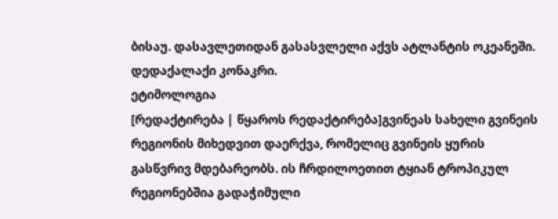ბისაუ. დასავლეთიდან გასასვლელი აქვს ატლანტის ოკეანეში. დედაქალაქი კონაკრი.
ეტიმოლოგია
[რედაქტირება | წყაროს რედაქტირება]გვინეას სახელი გვინეის რეგიონის მიხედვით დაერქვა, რომელიც გვინეის ყურის გასწვრივ მდებარეობს. ის ჩრდილოეთით ტყიან ტროპიკულ რეგიონებშია გადაჭიმული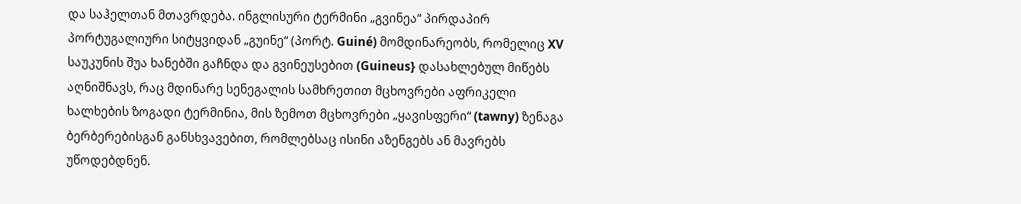და საჰელთან მთავრდება. ინგლისური ტერმინი „გვინეა“ პირდაპირ პორტუგალიური სიტყვიდან „გუინე“ (პორტ. Guiné) მომდინარეობს, რომელიც XV საუკუნის შუა ხანებში გაჩნდა და გვინეუსებით (Guineus} დასახლებულ მიწებს აღნიშნავს, რაც მდინარე სენეგალის სამხრეთით მცხოვრები აფრიკელი ხალხების ზოგადი ტერმინია, მის ზემოთ მცხოვრები „ყავისფერი“ (tawny) ზენაგა ბერბერებისგან განსხვავებით, რომლებსაც ისინი აზენგებს ან მავრებს უწოდებდნენ.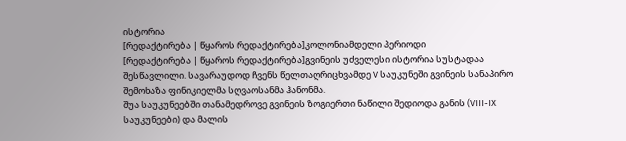ისტორია
[რედაქტირება | წყაროს რედაქტირება]კოლონიამდელი პერიოდი
[რედაქტირება | წყაროს რედაქტირება]გვინეის უძველესი ისტორია სუსტადაა შესწავლილი. სავარაუდოდ ჩვენს წელთაღრიცხვამდე V საუკუნეში გვინეის სანაპირო შემოხაზა ფინიკიელმა სღვაოსანმა ჰანონმა.
შუა საუკუნეებში თანამედროვე გვინეის ზოგიერთი ნაწილი შედიოდა განის (VIII-IX საუკუნეები) და მალის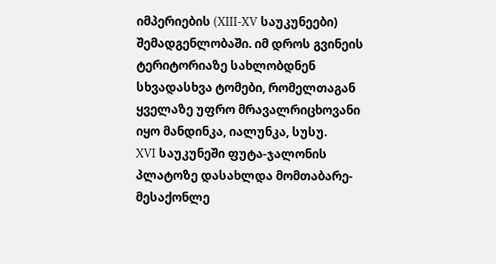იმპერიების (XIII-XV საუკუნეები) შემადგენლობაში. იმ დროს გვინეის ტერიტორიაზე სახლობდნენ სხვადასხვა ტომები, რომელთაგან ყველაზე უფრო მრავალრიცხოვანი იყო მანდინკა, იალუნკა, სუსუ.
XVI საუკუნეში ფუტა-ჯალონის პლატოზე დასახლდა მომთაბარე-მესაქონლე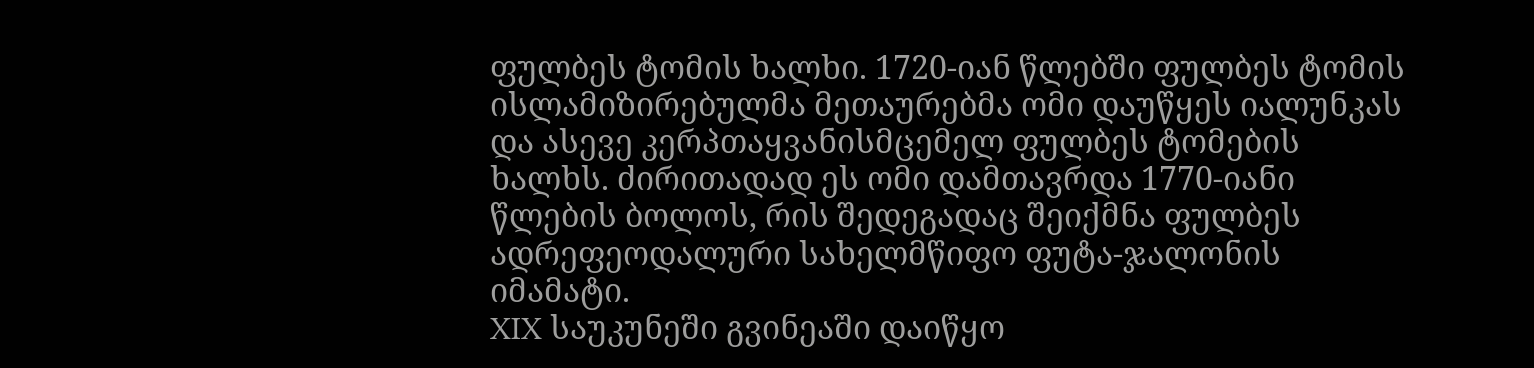ფულბეს ტომის ხალხი. 1720-იან წლებში ფულბეს ტომის ისლამიზირებულმა მეთაურებმა ომი დაუწყეს იალუნკას და ასევე კერპთაყვანისმცემელ ფულბეს ტომების ხალხს. ძირითადად ეს ომი დამთავრდა 1770-იანი წლების ბოლოს, რის შედეგადაც შეიქმნა ფულბეს ადრეფეოდალური სახელმწიფო ფუტა-ჯალონის იმამატი.
XIX საუკუნეში გვინეაში დაიწყო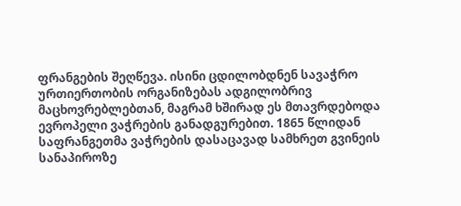ფრანგების შეღწევა. ისინი ცდილობდნენ სავაჭრო ურთიერთობის ორგანიზებას ადგილობრივ მაცხოვრებლებთან, მაგრამ ხშირად ეს მთავრდებოდა ევროპელი ვაჭრების განადგურებით. 1865 წლიდან საფრანგეთმა ვაჭრების დასაცავად სამხრეთ გვინეის სანაპიროზე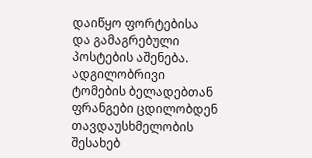დაიწყო ფორტებისა და გამაგრებული პოსტების აშენება. ადგილობრივი ტომების ბელადებთან ფრანგები ცდილობდენ თავდაუსხმელობის შესახებ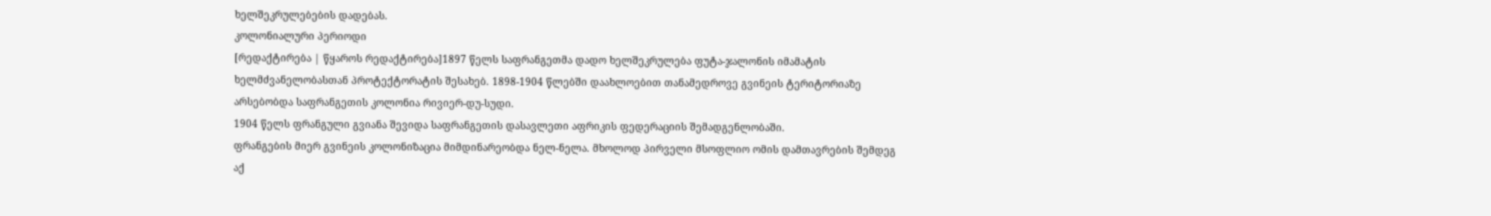ხელშეკრულებების დადებას.
კოლონიალური პერიოდი
[რედაქტირება | წყაროს რედაქტირება]1897 წელს საფრანგეთმა დადო ხელშეკრულება ფუტა-ჯალონის იმამატის ხელმძვანელობასთან პროტექტორატის შესახებ. 1898-1904 წლებში დაახლოებით თანამედროვე გვინეის ტერიტორიაზე არსებობდა საფრანგეთის კოლონია რივიერ-დუ-სუდი.
1904 წელს ფრანგული გვიანა შევიდა საფრანგეთის დასავლეთი აფრიკის ფედერაციის შემადგენლობაში.
ფრანგების მიერ გვინეის კოლონიზაცია მიმდინარეობდა ნელ-ნელა. მხოლოდ პირველი მსოფლიო ომის დამთავრების შემდეგ აქ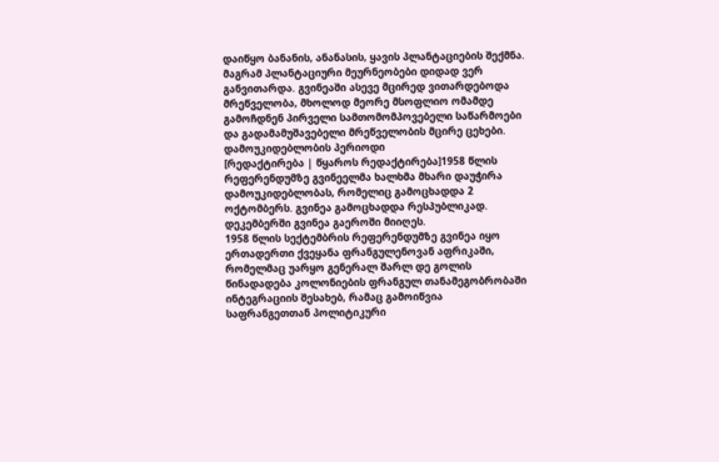დაიწყო ბანანის, ანანასის, ყავის პლანტაციების შექმნა. მაგრამ პლანტაციური მეურნეობები დიდად ვერ განვითარდა. გვინეაში ასევე მცირედ ვითარდებოდა მრეწველობა, მხოლოდ მეორე მსოფლიო ომამდე გამოჩდნენ პირველი სამთომომპოვებელი საწარმოები და გადამამუშავებელი მრეწველობის მცირე ცეხები.
დამოუკიდებლობის პერიოდი
[რედაქტირება | წყაროს რედაქტირება]1958 წლის რეფერენდუმზე გვინეელმა ხალხმა მხარი დაუჭირა დამოუკიდებლობას, რომელიც გამოცხადდა 2 ოქტომბერს. გვინეა გამოცხადდა რესპუბლიკად. დეკემბერში გვინეა გაეროში მიიღეს.
1958 წლის სექტემბრის რეფერენდუმზე გვინეა იყო ერთადერთი ქვეყანა ფრანგულენოვან აფრიკაში, რომელმაც უარყო გენერალ შარლ დე გოლის წინადადება კოლონიების ფრანგულ თანამეგობრობაში ინტეგრაციის შესახებ, რამაც გამოიწვია საფრანგეთთან პოლიტიკური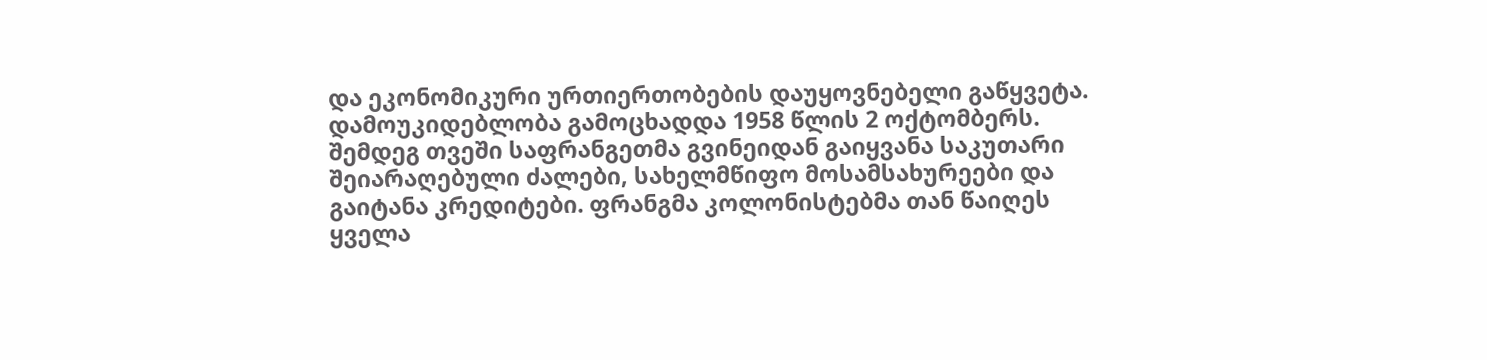და ეკონომიკური ურთიერთობების დაუყოვნებელი გაწყვეტა. დამოუკიდებლობა გამოცხადდა 1958 წლის 2 ოქტომბერს. შემდეგ თვეში საფრანგეთმა გვინეიდან გაიყვანა საკუთარი შეიარაღებული ძალები, სახელმწიფო მოსამსახურეები და გაიტანა კრედიტები. ფრანგმა კოლონისტებმა თან წაიღეს ყველა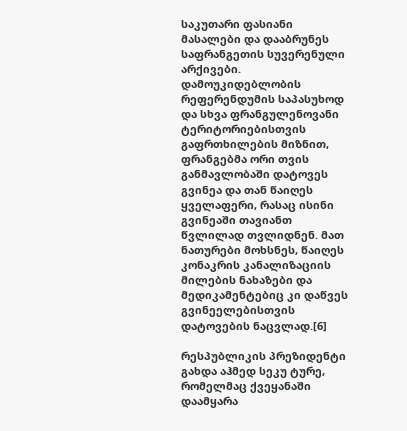საკუთარი ფასიანი მასალები და დააბრუნეს საფრანგეთის სუვერენული არქივები. დამოუკიდებლობის რეფერენდუმის საპასუხოდ და სხვა ფრანგულენოვანი ტერიტორიებისთვის გაფრთხილების მიზნით, ფრანგებმა ორი თვის განმავლობაში დატოვეს გვინეა და თან წაიღეს ყველაფერი, რასაც ისინი გვინეაში თავიანთ წვლილად თვლიდნენ. მათ ნათურები მოხსნეს, წაიღეს კონაკრის კანალიზაციის მილების ნახაზები და მედიკამენტებიც კი დაწვეს გვინეელებისთვის დატოვების ნაცვლად.[6]

რესპუბლიკის პრეზიდენტი გახდა აჰმედ სეკუ ტურე, რომელმაც ქვეყანაში დაამყარა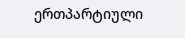ერთპარტიული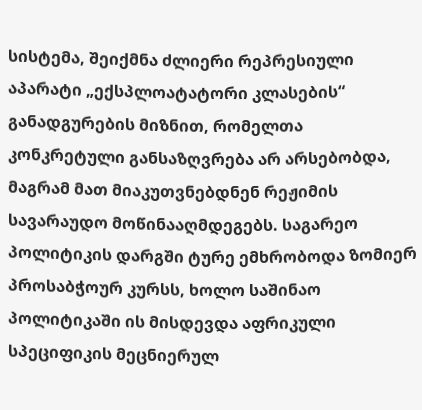სისტემა, შეიქმნა ძლიერი რეპრესიული აპარატი „ექსპლოატატორი კლასების“ განადგურების მიზნით, რომელთა კონკრეტული განსაზღვრება არ არსებობდა, მაგრამ მათ მიაკუთვნებდნენ რეჟიმის სავარაუდო მოწინააღმდეგებს. საგარეო პოლიტიკის დარგში ტურე ემხრობოდა ზომიერ პროსაბჭოურ კურსს, ხოლო საშინაო პოლიტიკაში ის მისდევდა აფრიკული სპეციფიკის მეცნიერულ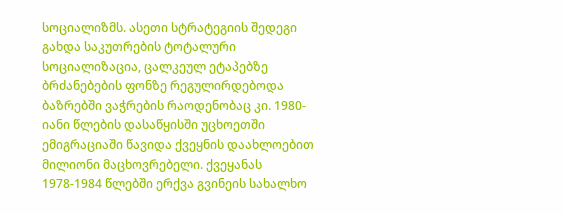სოციალიზმს. ასეთი სტრატეგიის შედეგი გახდა საკუთრების ტოტალური სოციალიზაცია, ცალკეულ ეტაპებზე ბრძანებების ფონზე რეგულირდებოდა ბაზრებში ვაჭრების რაოდენობაც კი. 1980-იანი წლების დასაწყისში უცხოეთში ემიგრაციაში წავიდა ქვეყნის დაახლოებით მილიონი მაცხოვრებელი. ქვეყანას 1978-1984 წლებში ერქვა გვინეის სახალხო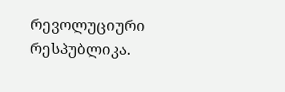რევოლუციური რესპუბლიკა.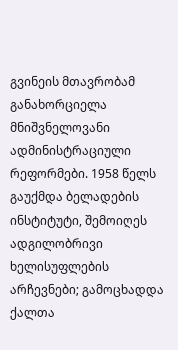გვინეის მთავრობამ განახორციელა მნიშვნელოვანი ადმინისტრაციული რეფორმები. 1958 წელს გაუქმდა ბელადების ინსტიტუტი, შემოიღეს ადგილობრივი ხელისუფლების არჩევნები; გამოცხადდა ქალთა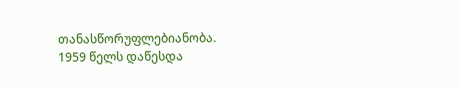თანასწორუფლებიანობა. 1959 წელს დაწესდა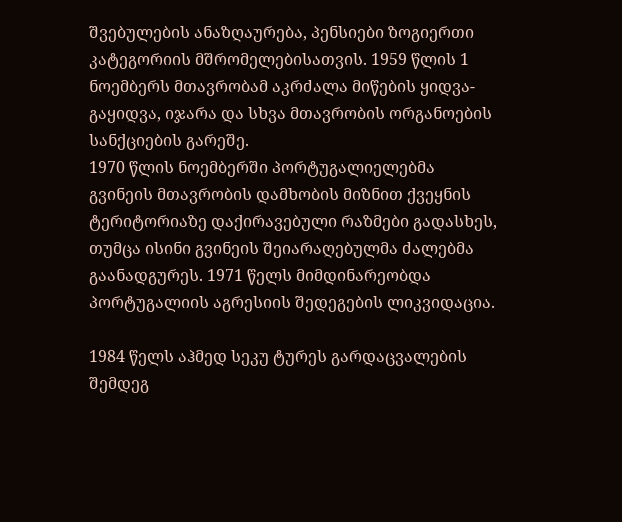შვებულების ანაზღაურება, პენსიები ზოგიერთი კატეგორიის მშრომელებისათვის. 1959 წლის 1 ნოემბერს მთავრობამ აკრძალა მიწების ყიდვა-გაყიდვა, იჯარა და სხვა მთავრობის ორგანოების სანქციების გარეშე.
1970 წლის ნოემბერში პორტუგალიელებმა გვინეის მთავრობის დამხობის მიზნით ქვეყნის ტერიტორიაზე დაქირავებული რაზმები გადასხეს, თუმცა ისინი გვინეის შეიარაღებულმა ძალებმა გაანადგურეს. 1971 წელს მიმდინარეობდა პორტუგალიის აგრესიის შედეგების ლიკვიდაცია.

1984 წელს აჰმედ სეკუ ტურეს გარდაცვალების შემდეგ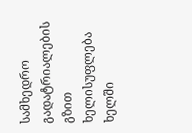სამხედრო გადატრიალების გზით ხელისუფლება ხელში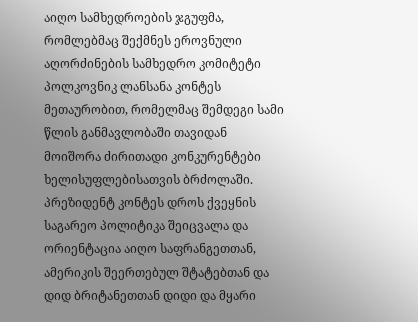აიღო სამხედროების ჯგუფმა, რომლებმაც შექმნეს ეროვნული აღორძინების სამხედრო კომიტეტი პოლკოვნიკ ლანსანა კონტეს მეთაურობით, რომელმაც შემდეგი სამი წლის განმავლობაში თავიდან მოიშორა ძირითადი კონკურენტები ხელისუფლებისათვის ბრძოლაში. პრეზიდენტ კონტეს დროს ქვეყნის საგარეო პოლიტიკა შეიცვალა და ორიენტაცია აიღო საფრანგეთთან, ამერიკის შეერთებულ შტატებთან და დიდ ბრიტანეთთან დიდი და მყარი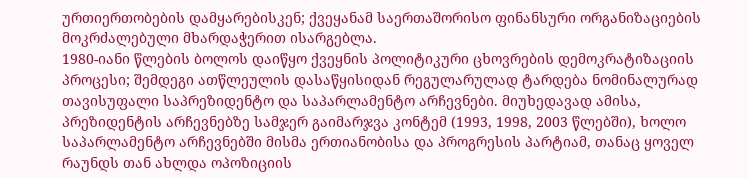ურთიერთობების დამყარებისკენ; ქვეყანამ საერთაშორისო ფინანსური ორგანიზაციების მოკრძალებული მხარდაჭერით ისარგებლა.
1980-იანი წლების ბოლოს დაიწყო ქვეყნის პოლიტიკური ცხოვრების დემოკრატიზაციის პროცესი; შემდეგი ათწლეულის დასაწყისიდან რეგულარულად ტარდება ნომინალურად თავისუფალი საპრეზიდენტო და საპარლამენტო არჩევნები. მიუხედავად ამისა, პრეზიდენტის არჩევნებზე სამჯერ გაიმარჯვა კონტემ (1993, 1998, 2003 წლებში), ხოლო საპარლამენტო არჩევნებში მისმა ერთიანობისა და პროგრესის პარტიამ, თანაც ყოველ რაუნდს თან ახლდა ოპოზიციის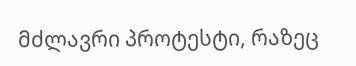მძლავრი პროტესტი, რაზეც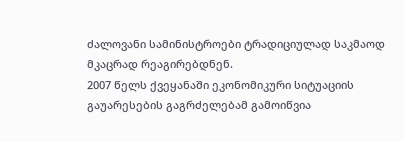ძალოვანი სამინისტროები ტრადიციულად საკმაოდ მკაცრად რეაგირებდნენ.
2007 წელს ქვეყანაში ეკონომიკური სიტუაციის გაუარესების გაგრძელებამ გამოიწვია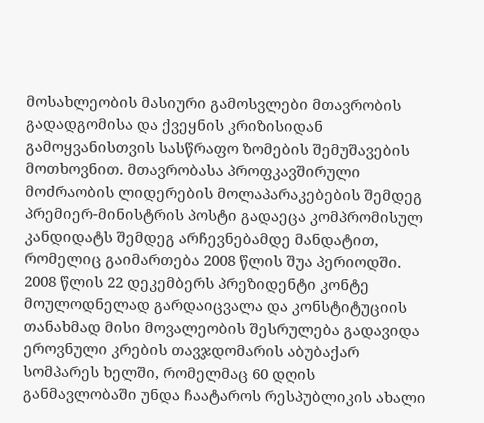მოსახლეობის მასიური გამოსვლები მთავრობის გადადგომისა და ქვეყნის კრიზისიდან გამოყვანისთვის სასწრაფო ზომების შემუშავების მოთხოვნით. მთავრობასა პროფკავშირული მოძრაობის ლიდერების მოლაპარაკებების შემდეგ პრემიერ-მინისტრის პოსტი გადაეცა კომპრომისულ კანდიდატს შემდეგ არჩევნებამდე მანდატით, რომელიც გაიმართება 2008 წლის შუა პერიოდში.
2008 წლის 22 დეკემბერს პრეზიდენტი კონტე მოულოდნელად გარდაიცვალა და კონსტიტუციის თანახმად მისი მოვალეობის შესრულება გადავიდა ეროვნული კრების თავჯდომარის აბუბაქარ სომპარეს ხელში, რომელმაც 60 დღის განმავლობაში უნდა ჩაატაროს რესპუბლიკის ახალი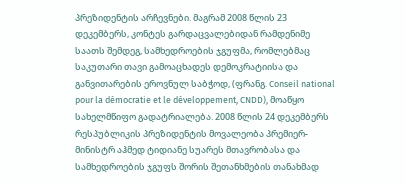პრეზიდენტის არჩევნები. მაგრამ 2008 წლის 23 დეკემბერს, კონტეს გარდაცვალებიდან რამდენიმე საათს შემდეგ, სამხედროების ჯგუფმა, რომლებმაც საკუთარი თავი გამოაცხადეს დემოკრატიისა და განვითარების ეროვნულ საბჭოდ, (ფრანგ. Conseil national pour la démocratie et le développement, CNDD), მოაწყო სახელმწიფო გადატრიალება. 2008 წლის 24 დეკემბერს რესპუბლიკის პრეზიდენტის მოვალეობა პრემიერ-მინისტრ აჰმედ ტიდიანე სუარეს მთავრობასა და სამხედროების ჯგუფს შორის შეთანხმების თანახმად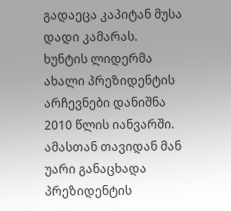გადაეცა კაპიტან მუსა დადი კამარას.
ხუნტის ლიდერმა ახალი პრეზიდენტის არჩევნები დანიშნა 2010 წლის იანვარში. ამასთან თავიდან მან უარი განაცხადა პრეზიდენტის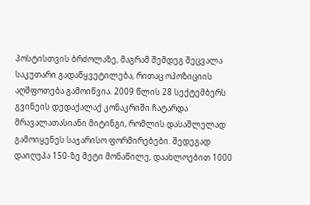პოსტისთვის ბრძოლაზე, მაგრამ შემდეგ შეცვალა საკუთარი გადაწყვეტილება, რითაც ოპოზიციის აღშფოთება გამოიწვია. 2009 წლის 28 სექტემბერს გვინეის დედაქალაქ კონაკრიში ჩატარდა მრავალათასიანი მიტინგი, რომლის დასაშლელად გამოიყენეს საჯარისო ფორმირებები. შედეგად დაიღუპა 150-ზე მეტი მონაწილე, დაახლოებით 1000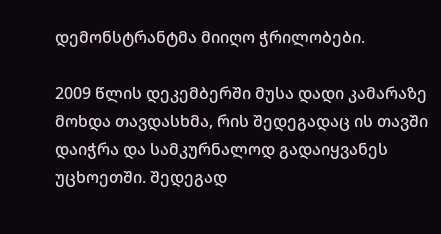დემონსტრანტმა მიიღო ჭრილობები.

2009 წლის დეკემბერში მუსა დადი კამარაზე მოხდა თავდასხმა, რის შედეგადაც ის თავში დაიჭრა და სამკურნალოდ გადაიყვანეს უცხოეთში. შედეგად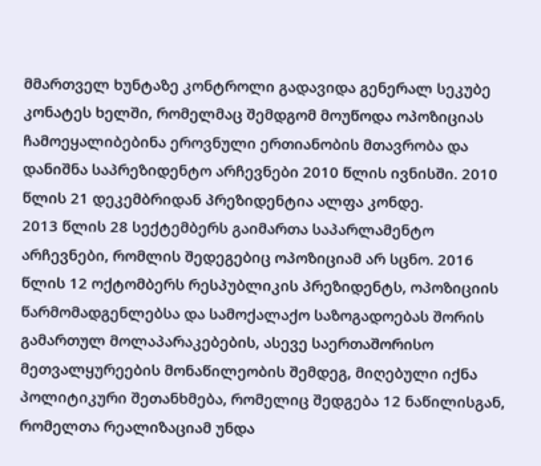მმართველ ხუნტაზე კონტროლი გადავიდა გენერალ სეკუბე კონატეს ხელში, რომელმაც შემდგომ მოუწოდა ოპოზიციას ჩამოეყალიბებინა ეროვნული ერთიანობის მთავრობა და დანიშნა საპრეზიდენტო არჩევნები 2010 წლის ივნისში. 2010 წლის 21 დეკემბრიდან პრეზიდენტია ალფა კონდე.
2013 წლის 28 სექტემბერს გაიმართა საპარლამენტო არჩევნები, რომლის შედეგებიც ოპოზიციამ არ სცნო. 2016 წლის 12 ოქტომბერს რესპუბლიკის პრეზიდენტს, ოპოზიციის წარმომადგენლებსა და სამოქალაქო საზოგადოებას შორის გამართულ მოლაპარაკებების, ასევე საერთაშორისო მეთვალყურეების მონაწილეობის შემდეგ, მიღებული იქნა პოლიტიკური შეთანხმება, რომელიც შედგება 12 ნაწილისგან, რომელთა რეალიზაციამ უნდა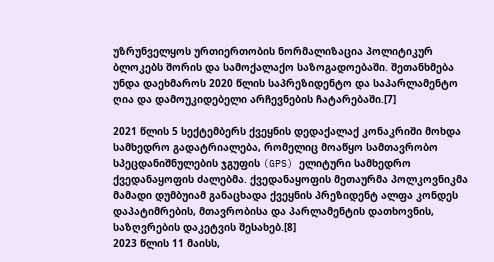უზრუნველყოს ურთიერთობის ნორმალიზაცია პოლიტიკურ ბლოკებს შორის და სამოქალაქო საზოგადოებაში. შეთანხმება უნდა დაეხმაროს 2020 წლის საპრეზიდენტო და საპარლამენტო ღია და დამოუკიდებელი არჩევნების ჩატარებაში.[7]

2021 წლის 5 სექტემბერს ქვეყნის დედაქალაქ კონაკრიში მოხდა სამხედრო გადატრიალება, რომელიც მოაწყო სამთავრობო სპეცდანიშნულების ჯგუფის (GPS) ელიტური სამხედრო ქვედანაყოფის ძალებმა. ქვედანაყოფის მეთაურმა პოლკოვნიკმა მამადი დუმბუიამ განაცხადა ქვეყნის პრეზიდენტ ალფა კონდეს დაპატიმრების, მთავრობისა და პარლამენტის დათხოვნის, საზღვრების დაკეტვის შესახებ.[8]
2023 წლის 11 მაისს,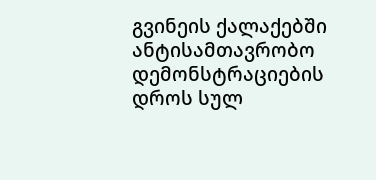გვინეის ქალაქებში ანტისამთავრობო დემონსტრაციების დროს სულ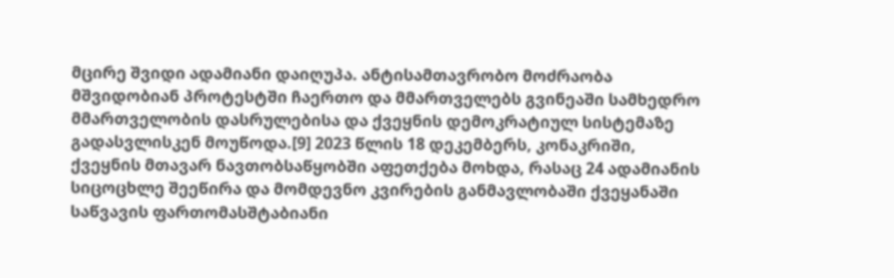მცირე შვიდი ადამიანი დაიღუპა. ანტისამთავრობო მოძრაობა მშვიდობიან პროტესტში ჩაერთო და მმართველებს გვინეაში სამხედრო მმართველობის დასრულებისა და ქვეყნის დემოკრატიულ სისტემაზე გადასვლისკენ მოუწოდა.[9] 2023 წლის 18 დეკემბერს, კონაკრიში, ქვეყნის მთავარ ნავთობსაწყობში აფეთქება მოხდა, რასაც 24 ადამიანის სიცოცხლე შეეწირა და მომდევნო კვირების განმავლობაში ქვეყანაში საწვავის ფართომასშტაბიანი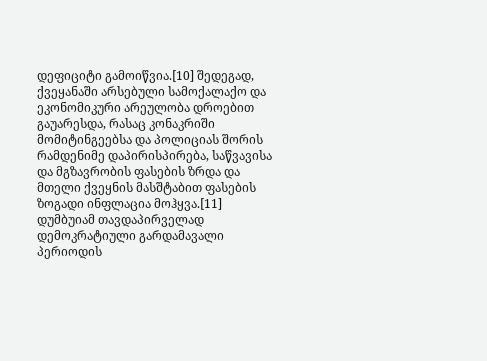დეფიციტი გამოიწვია.[10] შედეგად, ქვეყანაში არსებული სამოქალაქო და ეკონომიკური არეულობა დროებით გაუარესდა, რასაც კონაკრიში მომიტინგეებსა და პოლიციას შორის რამდენიმე დაპირისპირება, საწვავისა და მგზავრობის ფასების ზრდა და მთელი ქვეყნის მასშტაბით ფასების ზოგადი ინფლაცია მოჰყვა.[11]
დუმბუიამ თავდაპირველად დემოკრატიული გარდამავალი პერიოდის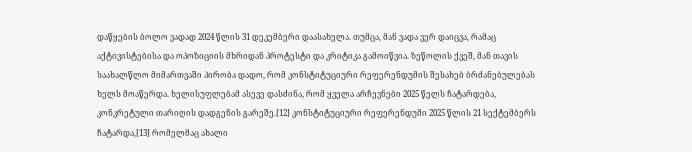დაწყების ბოლო ვადად 2024 წლის 31 დეკემბერი დაასახელა. თუმცა, მან ვადა ვერ დაიცვა, რამაც აქტივისტებისა და ოპოზიციის მხრიდან პროტესტი და კრიტიკა გამოიწვია. ზეწოლის ქვეშ, მან თავის საახალწლო მიმართვაში პირობა დადო, რომ კონსტიტუციური რეფერენდუმის შესახებ ბრძანებულებას ხელს მოაწერდა. ხელისუფლებამ ასევე დასძინა, რომ ყველა არჩევნები 2025 წელს ჩატარდება, კონკრეტული თარიღის დადგენის გარეშე.[12] კონსტიტუციური რეფერენდუმი 2025 წლის 21 სექტემბერს ჩატარდა,[13] რომელმაც ახალი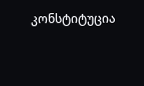კონსტიტუცია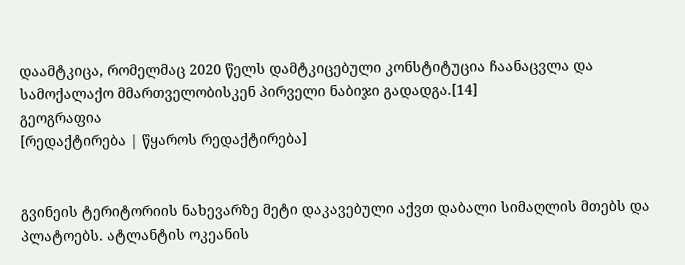დაამტკიცა, რომელმაც 2020 წელს დამტკიცებული კონსტიტუცია ჩაანაცვლა და სამოქალაქო მმართველობისკენ პირველი ნაბიჯი გადადგა.[14]
გეოგრაფია
[რედაქტირება | წყაროს რედაქტირება]


გვინეის ტერიტორიის ნახევარზე მეტი დაკავებული აქვთ დაბალი სიმაღლის მთებს და პლატოებს. ატლანტის ოკეანის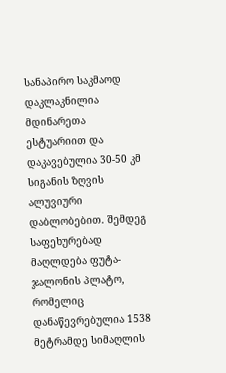სანაპირო საკმაოდ დაკლაკნილია მდინარეთა ესტუარიით და დაკავებულია 30-50 კმ სიგანის ზღვის ალუვიური დაბლობებით. შემდეგ საფეხურებად მაღლდება ფუტა-ჯალონის პლატო, რომელიც დანაწევრებულია 1538 მეტრამდე სიმაღლის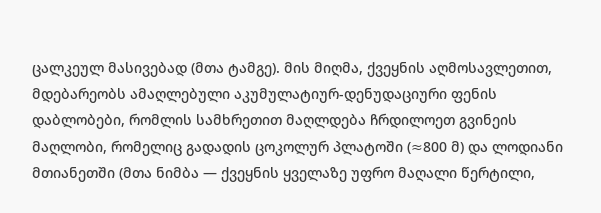ცალკეულ მასივებად (მთა ტამგე). მის მიღმა, ქვეყნის აღმოსავლეთით, მდებარეობს ამაღლებული აკუმულატიურ-დენუდაციური ფენის დაბლობები, რომლის სამხრეთით მაღლდება ჩრდილოეთ გვინეის მაღლობი, რომელიც გადადის ცოკოლურ პლატოში (≈800 მ) და ლოდიანი მთიანეთში (მთა ნიმბა — ქვეყნის ყველაზე უფრო მაღალი წერტილი,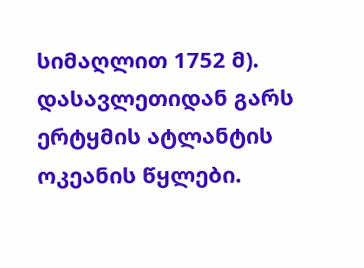სიმაღლით 1752 მ).
დასავლეთიდან გარს ერტყმის ატლანტის ოკეანის წყლები.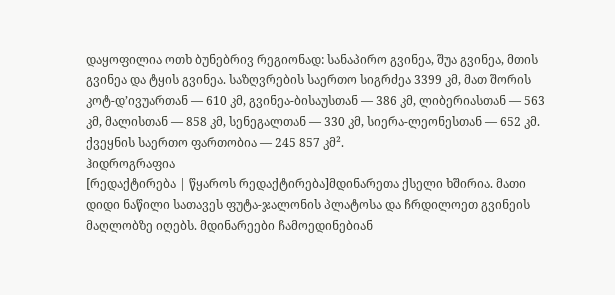დაყოფილია ოთხ ბუნებრივ რეგიონად: სანაპირო გვინეა, შუა გვინეა, მთის გვინეა და ტყის გვინეა. საზღვრების საერთო სიგრძეა 3399 კმ, მათ შორის კოტ-დ’ივუართან — 610 კმ, გვინეა-ბისაუსთან — 386 კმ, ლიბერიასთან — 563 კმ, მალისთან — 858 კმ, სენეგალთან — 330 კმ, სიერა-ლეონესთან — 652 კმ.
ქვეყნის საერთო ფართობია — 245 857 კმ².
ჰიდროგრაფია
[რედაქტირება | წყაროს რედაქტირება]მდინარეთა ქსელი ხშირია. მათი დიდი ნაწილი სათავეს ფუტა-ჯალონის პლატოსა და ჩრდილოეთ გვინეის მაღლობზე იღებს. მდინარეები ჩამოედინებიან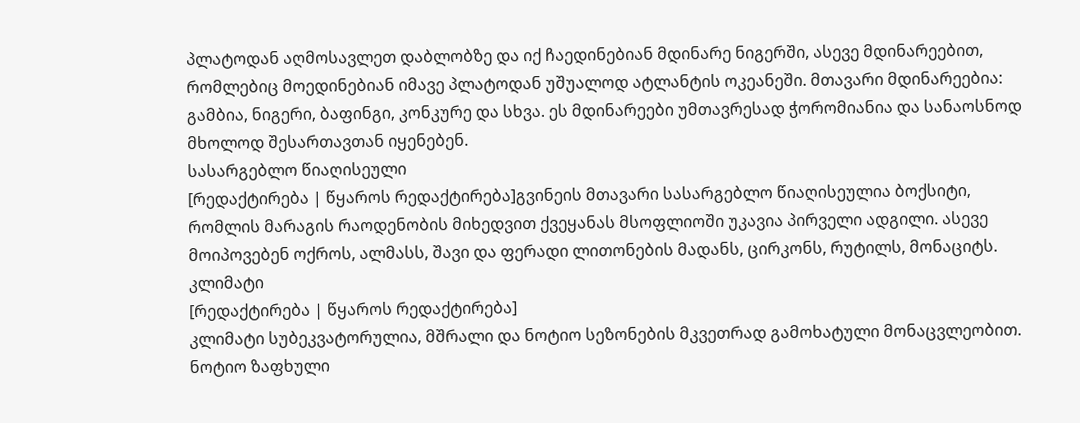პლატოდან აღმოსავლეთ დაბლობზე და იქ ჩაედინებიან მდინარე ნიგერში, ასევე მდინარეებით, რომლებიც მოედინებიან იმავე პლატოდან უშუალოდ ატლანტის ოკეანეში. მთავარი მდინარეებია: გამბია, ნიგერი, ბაფინგი, კონკურე და სხვა. ეს მდინარეები უმთავრესად ჭორომიანია და სანაოსნოდ მხოლოდ შესართავთან იყენებენ.
სასარგებლო წიაღისეული
[რედაქტირება | წყაროს რედაქტირება]გვინეის მთავარი სასარგებლო წიაღისეულია ბოქსიტი, რომლის მარაგის რაოდენობის მიხედვით ქვეყანას მსოფლიოში უკავია პირველი ადგილი. ასევე მოიპოვებენ ოქროს, ალმასს, შავი და ფერადი ლითონების მადანს, ცირკონს, რუტილს, მონაციტს.
კლიმატი
[რედაქტირება | წყაროს რედაქტირება]
კლიმატი სუბეკვატორულია, მშრალი და ნოტიო სეზონების მკვეთრად გამოხატული მონაცვლეობით. ნოტიო ზაფხული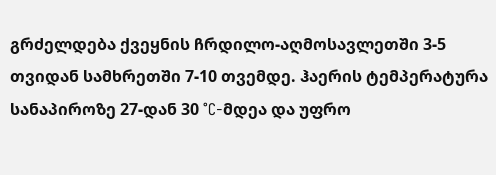გრძელდება ქვეყნის ჩრდილო-აღმოსავლეთში 3-5 თვიდან სამხრეთში 7-10 თვემდე. ჰაერის ტემპერატურა სანაპიროზე 27-დან 30 °C-მდეა და უფრო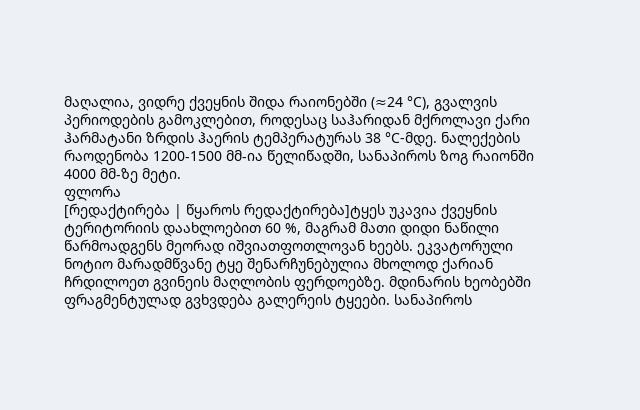მაღალია, ვიდრე ქვეყნის შიდა რაიონებში (≈24 °C), გვალვის პერიოდების გამოკლებით, როდესაც საჰარიდან მქროლავი ქარი ჰარმატანი ზრდის ჰაერის ტემპერატურას 38 °C-მდე. ნალექების რაოდენობა 1200-1500 მმ-ია წელიწადში, სანაპიროს ზოგ რაიონში 4000 მმ-ზე მეტი.
ფლორა
[რედაქტირება | წყაროს რედაქტირება]ტყეს უკავია ქვეყნის ტერიტორიის დაახლოებით 60 %, მაგრამ მათი დიდი ნაწილი წარმოადგენს მეორად იშვიათფოთლოვან ხეებს. ეკვატორული ნოტიო მარადმწვანე ტყე შენარჩუნებულია მხოლოდ ქარიან ჩრდილოეთ გვინეის მაღლობის ფერდოებზე. მდინარის ხეობებში ფრაგმენტულად გვხვდება გალერეის ტყეები. სანაპიროს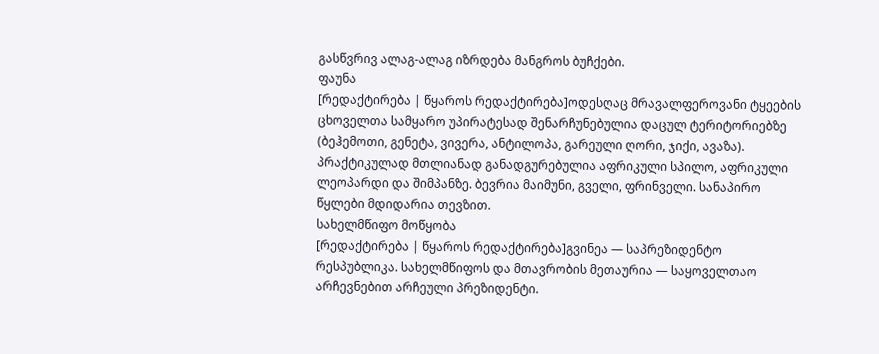გასწვრივ ალაგ-ალაგ იზრდება მანგროს ბუჩქები.
ფაუნა
[რედაქტირება | წყაროს რედაქტირება]ოდესღაც მრავალფეროვანი ტყეების ცხოველთა სამყარო უპირატესად შენარჩუნებულია დაცულ ტერიტორიებზე (ბეჰემოთი, გენეტა, ვივერა, ანტილოპა, გარეული ღორი, ჯიქი, ავაზა). პრაქტიკულად მთლიანად განადგურებულია აფრიკული სპილო, აფრიკული ლეოპარდი და შიმპანზე. ბევრია მაიმუნი, გველი, ფრინველი. სანაპირო წყლები მდიდარია თევზით.
სახელმწიფო მოწყობა
[რედაქტირება | წყაროს რედაქტირება]გვინეა — საპრეზიდენტო რესპუბლიკა. სახელმწიფოს და მთავრობის მეთაურია — საყოველთაო არჩევნებით არჩეული პრეზიდენტი.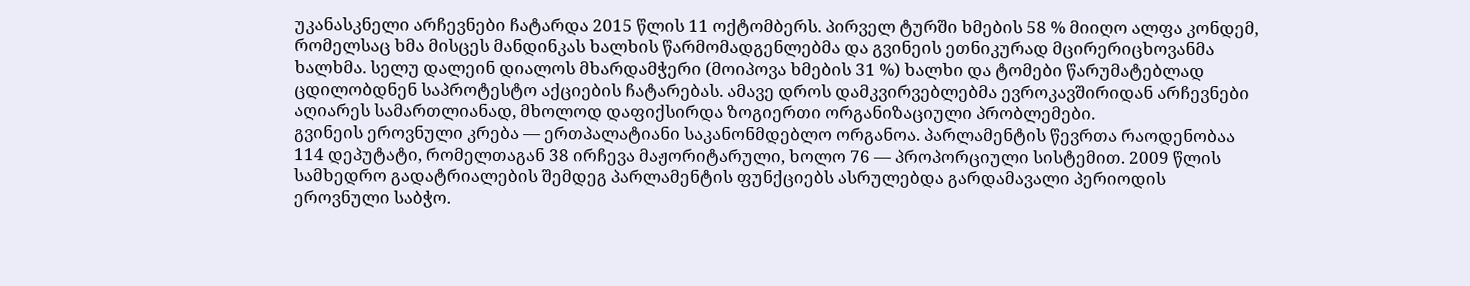უკანასკნელი არჩევნები ჩატარდა 2015 წლის 11 ოქტომბერს. პირველ ტურში ხმების 58 % მიიღო ალფა კონდემ, რომელსაც ხმა მისცეს მანდინკას ხალხის წარმომადგენლებმა და გვინეის ეთნიკურად მცირერიცხოვანმა ხალხმა. სელუ დალეინ დიალოს მხარდამჭერი (მოიპოვა ხმების 31 %) ხალხი და ტომები წარუმატებლად ცდილობდნენ საპროტესტო აქციების ჩატარებას. ამავე დროს დამკვირვებლებმა ევროკავშირიდან არჩევნები აღიარეს სამართლიანად, მხოლოდ დაფიქსირდა ზოგიერთი ორგანიზაციული პრობლემები.
გვინეის ეროვნული კრება — ერთპალატიანი საკანონმდებლო ორგანოა. პარლამენტის წევრთა რაოდენობაა 114 დეპუტატი, რომელთაგან 38 ირჩევა მაჟორიტარული, ხოლო 76 — პროპორციული სისტემით. 2009 წლის სამხედრო გადატრიალების შემდეგ პარლამენტის ფუნქციებს ასრულებდა გარდამავალი პერიოდის ეროვნული საბჭო.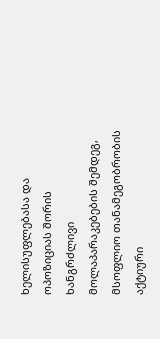ხელისუფლებასა და ოპოზიციას შორის ხანგრძლივი მოლაპარაკებების შემდეგ, მსოფლიო თანამეგობრობის აქტიური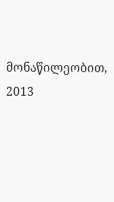მონაწილეობით, 2013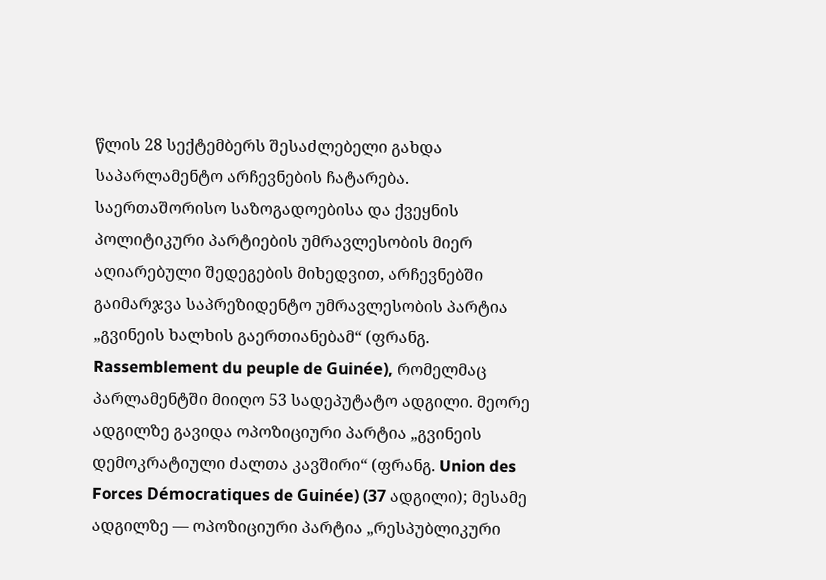წლის 28 სექტემბერს შესაძლებელი გახდა საპარლამენტო არჩევნების ჩატარება.
საერთაშორისო საზოგადოებისა და ქვეყნის პოლიტიკური პარტიების უმრავლესობის მიერ აღიარებული შედეგების მიხედვით, არჩევნებში გაიმარჯვა საპრეზიდენტო უმრავლესობის პარტია „გვინეის ხალხის გაერთიანებამ“ (ფრანგ. Rassemblement du peuple de Guinée), რომელმაც პარლამენტში მიიღო 53 სადეპუტატო ადგილი. მეორე ადგილზე გავიდა ოპოზიციური პარტია „გვინეის დემოკრატიული ძალთა კავშირი“ (ფრანგ. Union des Forces Démocratiques de Guinée) (37 ადგილი); მესამე ადგილზე — ოპოზიციური პარტია „რესპუბლიკური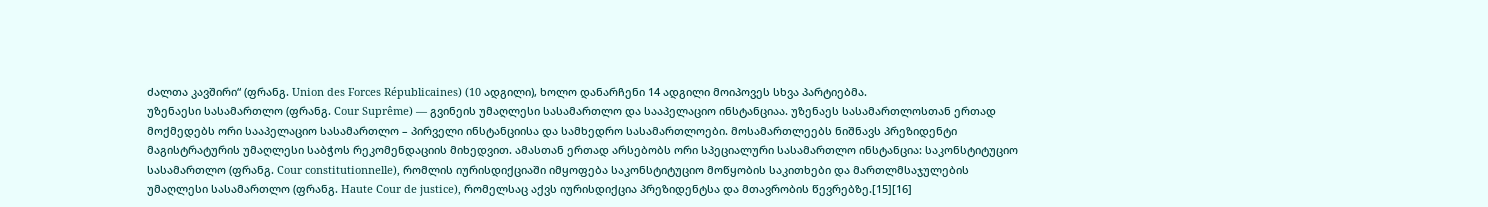ძალთა კავშირი“ (ფრანგ. Union des Forces Républicaines) (10 ადგილი), ხოლო დანარჩენი 14 ადგილი მოიპოვეს სხვა პარტიებმა.
უზენაესი სასამართლო (ფრანგ. Cour Suprême) — გვინეის უმაღლესი სასამართლო და სააპელაციო ინსტანციაა. უზენაეს სასამართლოსთან ერთად მოქმედებს ორი სააპელაციო სასამართლო – პირველი ინსტანციისა და სამხედრო სასამართლოები. მოსამართლეებს ნიშნავს პრეზიდენტი მაგისტრატურის უმაღლესი საბჭოს რეკომენდაციის მიხედვით. ამასთან ერთად არსებობს ორი სპეციალური სასამართლო ინსტანცია: საკონსტიტუციო სასამართლო (ფრანგ. Cour constitutionnelle), რომლის იურისდიქციაში იმყოფება საკონსტიტუციო მოწყობის საკითხები და მართლმსაჯულების უმაღლესი სასამართლო (ფრანგ. Haute Cour de justice), რომელსაც აქვს იურისდიქცია პრეზიდენტსა და მთავრობის წევრებზე.[15][16]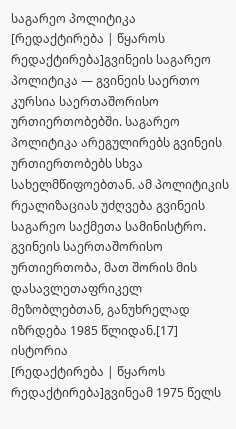საგარეო პოლიტიკა
[რედაქტირება | წყაროს რედაქტირება]გვინეის საგარეო პოლიტიკა — გვინეის საერთო კურსია საერთაშორისო ურთიერთობებში. საგარეო პოლიტიკა არეგულირებს გვინეის ურთიერთობებს სხვა სახელმწიფოებთან. ამ პოლიტიკის რეალიზაციას უძღვება გვინეის საგარეო საქმეთა სამინისტრო. გვინეის საერთაშორისო ურთიერთობა, მათ შორის მის დასავლეთაფრიკელ მეზობლებთან, განუხრელად იზრდება 1985 წლიდან.[17]
ისტორია
[რედაქტირება | წყაროს რედაქტირება]გვინეამ 1975 წელს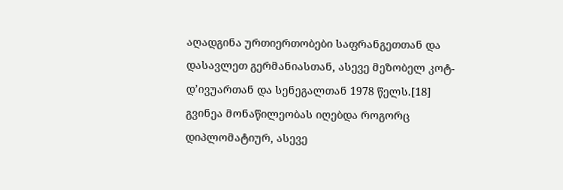აღადგინა ურთიერთობები საფრანგეთთან და დასავლეთ გერმანიასთან, ასევე მეზობელ კოტ-დ’ივუართან და სენეგალთან 1978 წელს.[18]
გვინეა მონაწილეობას იღებდა როგორც დიპლომატიურ, ასევე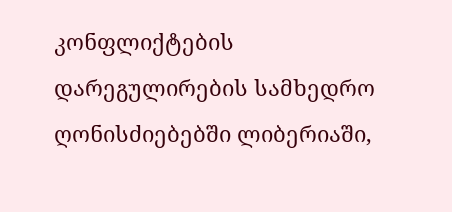კონფლიქტების დარეგულირების სამხედრო ღონისძიებებში ლიბერიაში,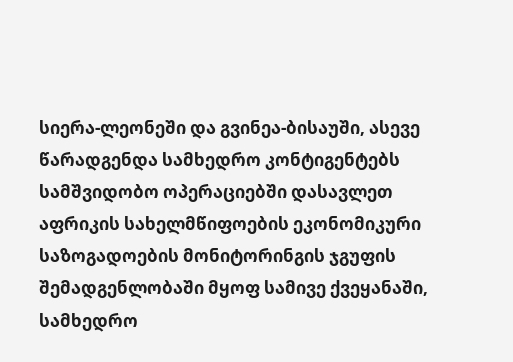სიერა-ლეონეში და გვინეა-ბისაუში, ასევე წარადგენდა სამხედრო კონტიგენტებს სამშვიდობო ოპერაციებში დასავლეთ აფრიკის სახელმწიფოების ეკონომიკური საზოგადოების მონიტორინგის ჯგუფის შემადგენლობაში მყოფ სამივე ქვეყანაში, სამხედრო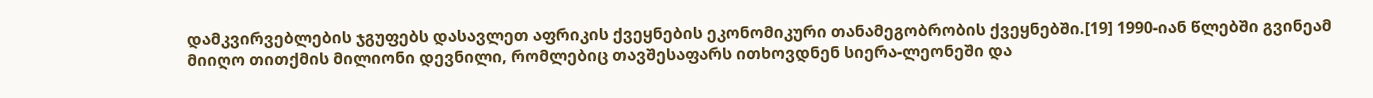დამკვირვებლების ჯგუფებს დასავლეთ აფრიკის ქვეყნების ეკონომიკური თანამეგობრობის ქვეყნებში.[19] 1990-იან წლებში გვინეამ მიიღო თითქმის მილიონი დევნილი, რომლებიც თავშესაფარს ითხოვდნენ სიერა-ლეონეში და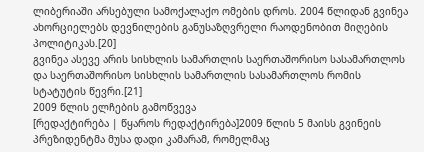ლიბერიაში არსებული სამოქალაქო ომების დროს. 2004 წლიდან გვინეა ახორციელებს დევნილების განუსაზღვრელი რაოდენობით მიღების პოლიტიკას.[20]
გვინეა ასევე არის სისხლის სამართლის საერთაშორისო სასამართლოს და საერთაშორისო სისხლის სამართლის სასამართლოს რომის სტატუტის წევრი.[21]
2009 წლის ელჩების გამოწვევა
[რედაქტირება | წყაროს რედაქტირება]2009 წლის 5 მაისს გვინეის პრეზიდენტმა მუსა დადი კამარამ, რომელმაც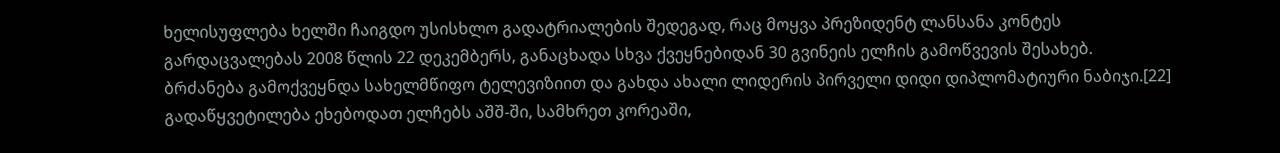ხელისუფლება ხელში ჩაიგდო უსისხლო გადატრიალების შედეგად, რაც მოყვა პრეზიდენტ ლანსანა კონტეს გარდაცვალებას 2008 წლის 22 დეკემბერს, განაცხადა სხვა ქვეყნებიდან 30 გვინეის ელჩის გამოწვევის შესახებ. ბრძანება გამოქვეყნდა სახელმწიფო ტელევიზიით და გახდა ახალი ლიდერის პირველი დიდი დიპლომატიური ნაბიჯი.[22]
გადაწყვეტილება ეხებოდათ ელჩებს აშშ-ში, სამხრეთ კორეაში,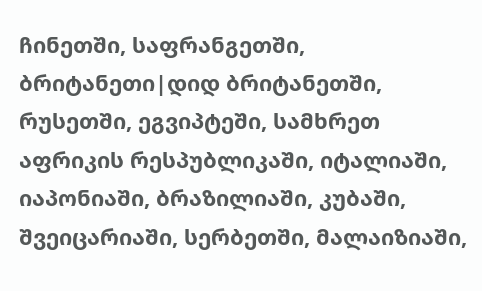ჩინეთში, საფრანგეთში, ბრიტანეთი|დიდ ბრიტანეთში, რუსეთში, ეგვიპტეში, სამხრეთ აფრიკის რესპუბლიკაში, იტალიაში, იაპონიაში, ბრაზილიაში, კუბაში, შვეიცარიაში, სერბეთში, მალაიზიაში,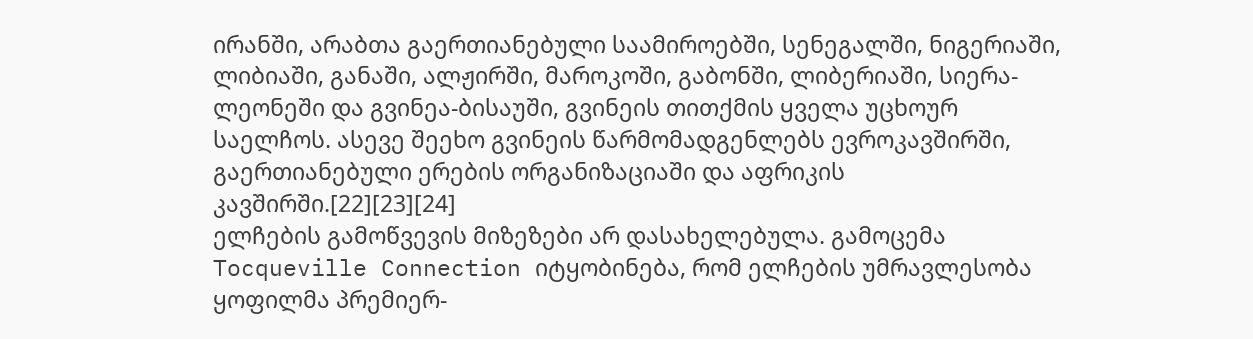ირანში, არაბთა გაერთიანებული საამიროებში, სენეგალში, ნიგერიაში, ლიბიაში, განაში, ალჟირში, მაროკოში, გაბონში, ლიბერიაში, სიერა-ლეონეში და გვინეა-ბისაუში, გვინეის თითქმის ყველა უცხოურ საელჩოს. ასევე შეეხო გვინეის წარმომადგენლებს ევროკავშირში, გაერთიანებული ერების ორგანიზაციაში და აფრიკის კავშირში.[22][23][24]
ელჩების გამოწვევის მიზეზები არ დასახელებულა. გამოცემა Tocqueville Connection იტყობინება, რომ ელჩების უმრავლესობა ყოფილმა პრემიერ-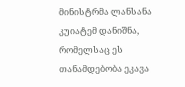მინისტრმა ლანსანა კუიატემ დანიშნა, რომელსაც ეს თანამდებობა ეკავა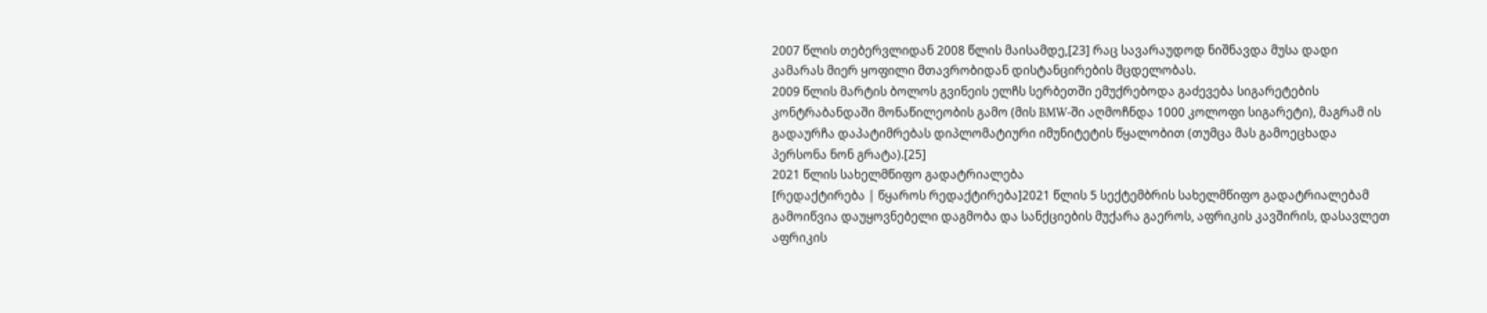2007 წლის თებერვლიდან 2008 წლის მაისამდე,[23] რაც სავარაუდოდ ნიშნავდა მუსა დადი კამარას მიერ ყოფილი მთავრობიდან დისტანცირების მცდელობას.
2009 წლის მარტის ბოლოს გვინეის ელჩს სერბეთში ემუქრებოდა გაძევება სიგარეტების კონტრაბანდაში მონაწილეობის გამო (მის BMW-ში აღმოჩნდა 1000 კოლოფი სიგარეტი), მაგრამ ის გადაურჩა დაპატიმრებას დიპლომატიური იმუნიტეტის წყალობით (თუმცა მას გამოეცხადა პერსონა ნონ გრატა).[25]
2021 წლის სახელმწიფო გადატრიალება
[რედაქტირება | წყაროს რედაქტირება]2021 წლის 5 სექტემბრის სახელმწიფო გადატრიალებამ გამოიწვია დაუყოვნებელი დაგმობა და სანქციების მუქარა გაეროს, აფრიკის კავშირის, დასავლეთ აფრიკის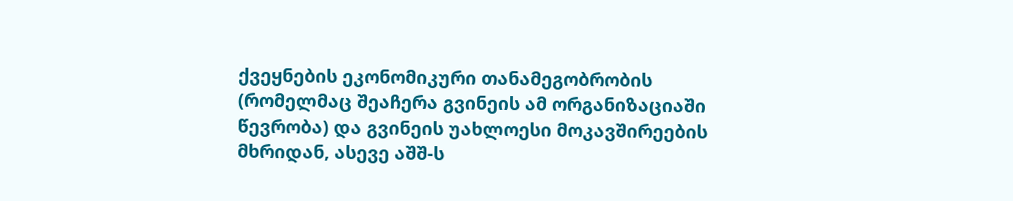ქვეყნების ეკონომიკური თანამეგობრობის (რომელმაც შეაჩერა გვინეის ამ ორგანიზაციაში წევრობა) და გვინეის უახლოესი მოკავშირეების მხრიდან, ასევე აშშ-ს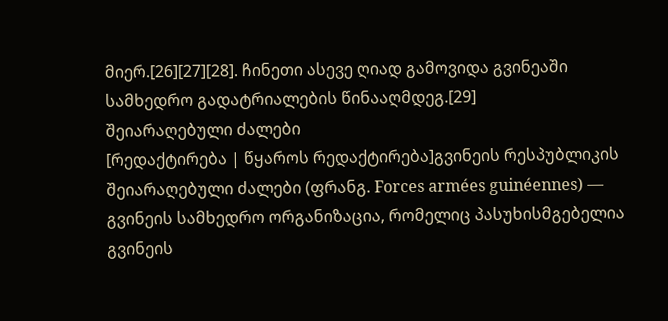მიერ.[26][27][28]. ჩინეთი ასევე ღიად გამოვიდა გვინეაში სამხედრო გადატრიალების წინააღმდეგ.[29]
შეიარაღებული ძალები
[რედაქტირება | წყაროს რედაქტირება]გვინეის რესპუბლიკის შეიარაღებული ძალები (ფრანგ. Forces armées guinéennes) — გვინეის სამხედრო ორგანიზაცია, რომელიც პასუხისმგებელია გვინეის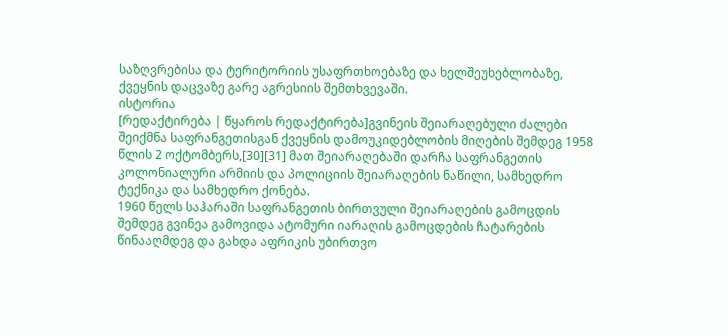საზღვრებისა და ტერიტორიის უსაფრთხოებაზე და ხელშეუხებლობაზე, ქვეყნის დაცვაზე გარე აგრესიის შემთხვევაში.
ისტორია
[რედაქტირება | წყაროს რედაქტირება]გვინეის შეიარაღებული ძალები შეიქმნა საფრანგეთისგან ქვეყნის დამოუკიდებლობის მიღების შემდეგ 1958 წლის 2 ოქტომბერს,[30][31] მათ შეიარაღებაში დარჩა საფრანგეთის კოლონიალური არმიის და პოლიციის შეიარაღების ნაწილი, სამხედრო ტექნიკა და სამხედრო ქონება.
1960 წელს საჰარაში საფრანგეთის ბირთვული შეიარაღების გამოცდის შემდეგ გვინეა გამოვიდა ატომური იარაღის გამოცდების ჩატარების წინააღმდეგ და გახდა აფრიკის უბირთვო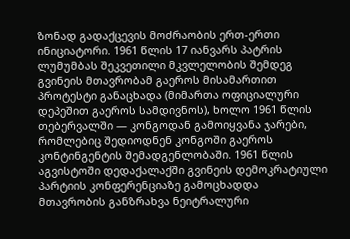ზონად გადაქცევის მოძრაობის ერთ-ერთი ინიციატორი. 1961 წლის 17 იანვარს პატრის ლუმუმბას შეკვეთილი მკვლელობის შემდეგ გვინეის მთავრობამ გაეროს მისამართით პროტესტი განაცხადა (მიმართა ოფიციალური დეპეშით გაეროს სამდივნოს), ხოლო 1961 წლის თებერვალში — კონგოდან გამოიყვანა ჯარები, რომლებიც შედიოდნენ კონგოში გაეროს კონტინგენტის შემადგენლობაში. 1961 წლის აგვისტოში დედაქალაქში გვინეის დემოკრატიული პარტიის კონფერენციაზე გამოცხადდა მთავრობის განზრახვა ნეიტრალური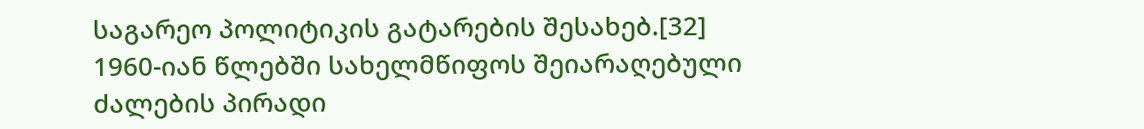საგარეო პოლიტიკის გატარების შესახებ.[32]
1960-იან წლებში სახელმწიფოს შეიარაღებული ძალების პირადი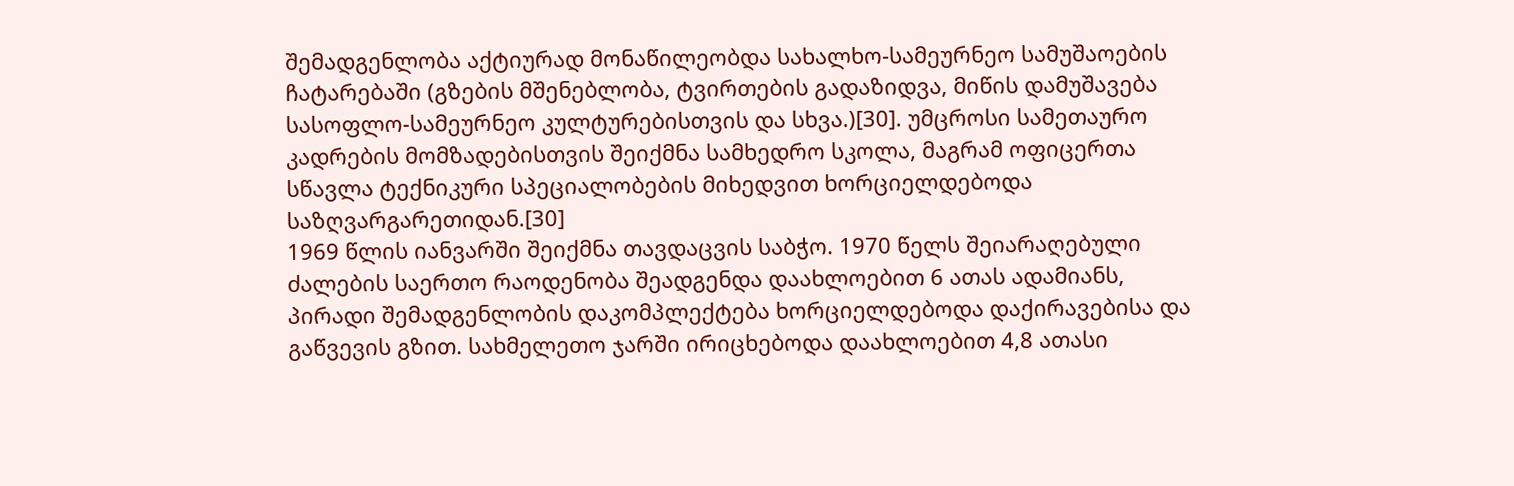შემადგენლობა აქტიურად მონაწილეობდა სახალხო-სამეურნეო სამუშაოების ჩატარებაში (გზების მშენებლობა, ტვირთების გადაზიდვა, მიწის დამუშავება სასოფლო-სამეურნეო კულტურებისთვის და სხვა.)[30]. უმცროსი სამეთაურო კადრების მომზადებისთვის შეიქმნა სამხედრო სკოლა, მაგრამ ოფიცერთა სწავლა ტექნიკური სპეციალობების მიხედვით ხორციელდებოდა საზღვარგარეთიდან.[30]
1969 წლის იანვარში შეიქმნა თავდაცვის საბჭო. 1970 წელს შეიარაღებული ძალების საერთო რაოდენობა შეადგენდა დაახლოებით 6 ათას ადამიანს, პირადი შემადგენლობის დაკომპლექტება ხორციელდებოდა დაქირავებისა და გაწვევის გზით. სახმელეთო ჯარში ირიცხებოდა დაახლოებით 4,8 ათასი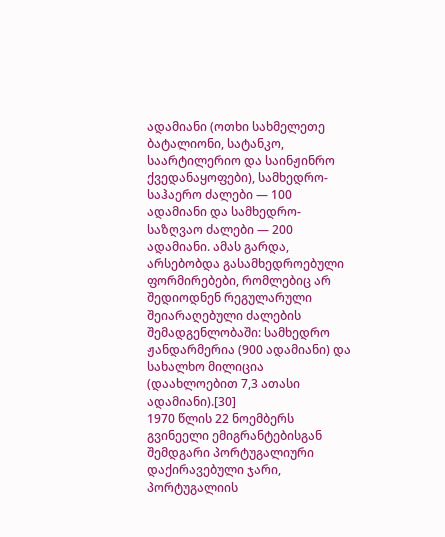ადამიანი (ოთხი სახმელეთე ბატალიონი, სატანკო, საარტილერიო და საინჟინრო ქვედანაყოფები), სამხედრო-საჰაერო ძალები — 100 ადამიანი და სამხედრო-საზღვაო ძალები — 200 ადამიანი. ამას გარდა, არსებობდა გასამხედროებული ფორმირებები, რომლებიც არ შედიოდნენ რეგულარული შეიარაღებული ძალების შემადგენლობაში: სამხედრო ჟანდარმერია (900 ადამიანი) და სახალხო მილიცია (დაახლოებით 7,3 ათასი ადამიანი).[30]
1970 წლის 22 ნოემბერს გვინეელი ემიგრანტებისგან შემდგარი პორტუგალიური დაქირავებული ჯარი, პორტუგალიის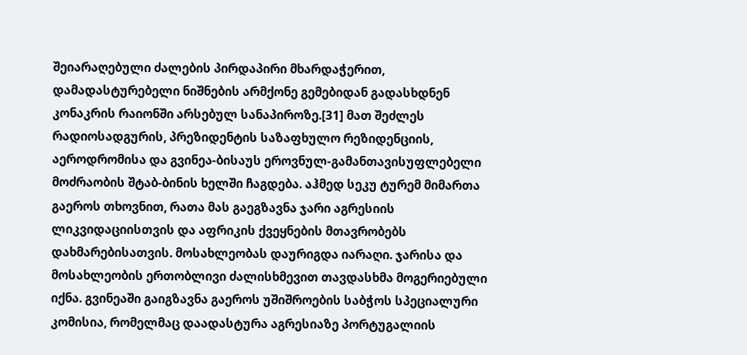შეიარაღებული ძალების პირდაპირი მხარდაჭერით, დამადასტურებელი ნიშნების არმქონე გემებიდან გადასხდნენ კონაკრის რაიონში არსებულ სანაპიროზე.[31] მათ შეძლეს რადიოსადგურის, პრეზიდენტის საზაფხულო რეზიდენციის, აეროდრომისა და გვინეა-ბისაუს ეროვნულ-გამანთავისუფლებელი მოძრაობის შტაბ-ბინის ხელში ჩაგდება. აჰმედ სეკუ ტურემ მიმართა გაეროს თხოვნით, რათა მას გაეგზავნა ჯარი აგრესიის ლიკვიდაციისთვის და აფრიკის ქვეყნების მთავრობებს დახმარებისათვის. მოსახლეობას დაურიგდა იარაღი. ჯარისა და მოსახლეობის ერთობლივი ძალისხმევით თავდასხმა მოგერიებული იქნა. გვინეაში გაიგზავნა გაეროს უშიშროების საბჭოს სპეციალური კომისია, რომელმაც დაადასტურა აგრესიაზე პორტუგალიის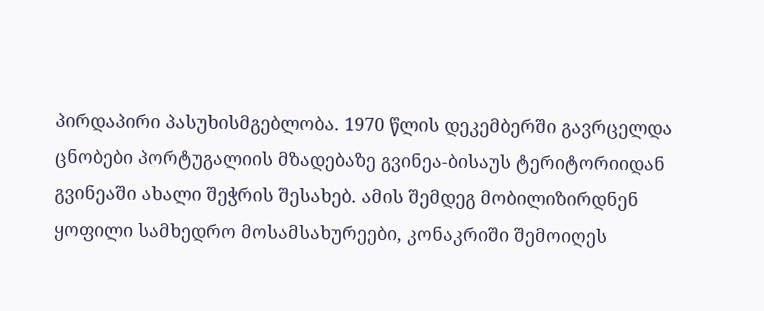პირდაპირი პასუხისმგებლობა. 1970 წლის დეკემბერში გავრცელდა ცნობები პორტუგალიის მზადებაზე გვინეა-ბისაუს ტერიტორიიდან გვინეაში ახალი შეჭრის შესახებ. ამის შემდეგ მობილიზირდნენ ყოფილი სამხედრო მოსამსახურეები, კონაკრიში შემოიღეს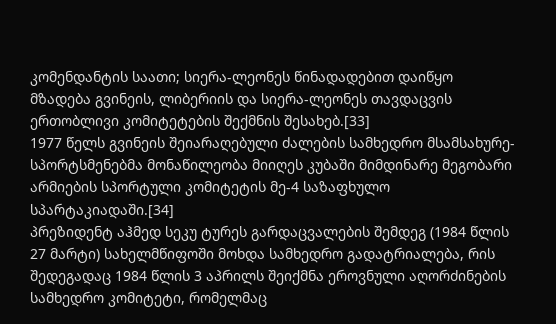კომენდანტის საათი; სიერა-ლეონეს წინადადებით დაიწყო მზადება გვინეის, ლიბერიის და სიერა-ლეონეს თავდაცვის ერთობლივი კომიტეტების შექმნის შესახებ.[33]
1977 წელს გვინეის შეიარაღებული ძალების სამხედრო მსამსახურე-სპორტსმენებმა მონაწილეობა მიიღეს კუბაში მიმდინარე მეგობარი არმიების სპორტული კომიტეტის მე-4 საზაფხულო სპარტაკიადაში.[34]
პრეზიდენტ აჰმედ სეკუ ტურეს გარდაცვალების შემდეგ (1984 წლის 27 მარტი) სახელმწიფოში მოხდა სამხედრო გადატრიალება, რის შედეგადაც 1984 წლის 3 აპრილს შეიქმნა ეროვნული აღორძინების სამხედრო კომიტეტი, რომელმაც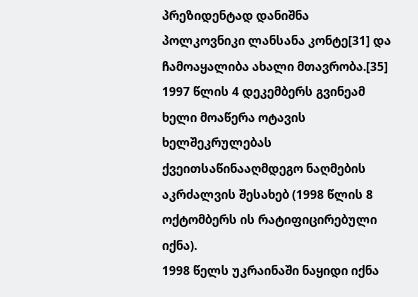პრეზიდენტად დანიშნა პოლკოვნიკი ლანსანა კონტე[31] და ჩამოაყალიბა ახალი მთავრობა.[35]
1997 წლის 4 დეკემბერს გვინეამ ხელი მოაწერა ოტავის ხელშეკრულებას ქვეითსაწინააღმდეგო ნაღმების აკრძალვის შესახებ (1998 წლის 8 ოქტომბერს ის რატიფიცირებული იქნა).
1998 წელს უკრაინაში ნაყიდი იქნა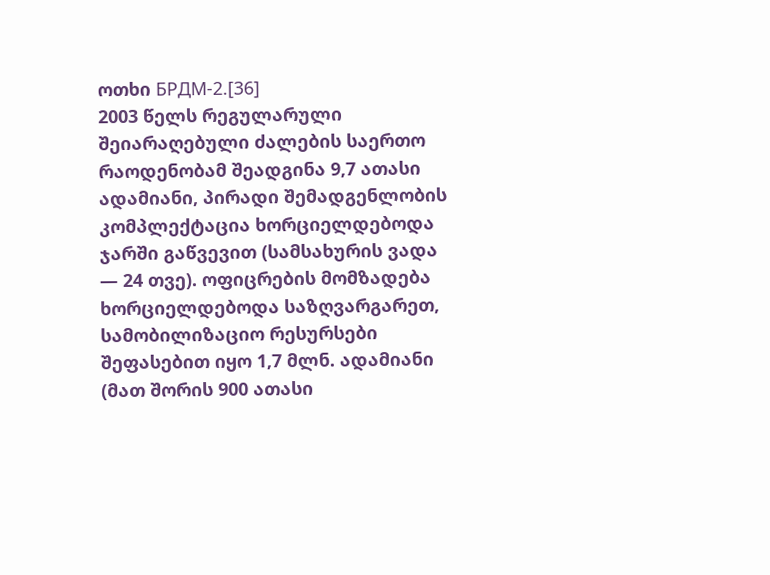ოთხი БРДМ-2.[36]
2003 წელს რეგულარული შეიარაღებული ძალების საერთო რაოდენობამ შეადგინა 9,7 ათასი ადამიანი, პირადი შემადგენლობის კომპლექტაცია ხორციელდებოდა ჯარში გაწვევით (სამსახურის ვადა — 24 თვე). ოფიცრების მომზადება ხორციელდებოდა საზღვარგარეთ, სამობილიზაციო რესურსები შეფასებით იყო 1,7 მლნ. ადამიანი (მათ შორის 900 ათასი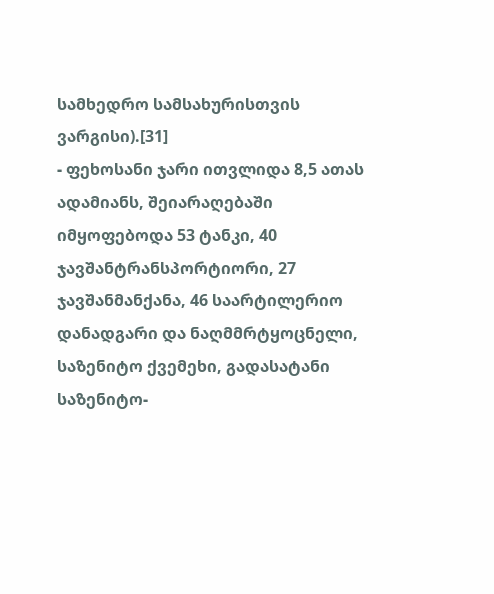სამხედრო სამსახურისთვის ვარგისი).[31]
- ფეხოსანი ჯარი ითვლიდა 8,5 ათას ადამიანს, შეიარაღებაში იმყოფებოდა 53 ტანკი, 40 ჯავშანტრანსპორტიორი, 27 ჯავშანმანქანა, 46 საარტილერიო დანადგარი და ნაღმმრტყოცნელი, საზენიტო ქვემეხი, გადასატანი საზენიტო-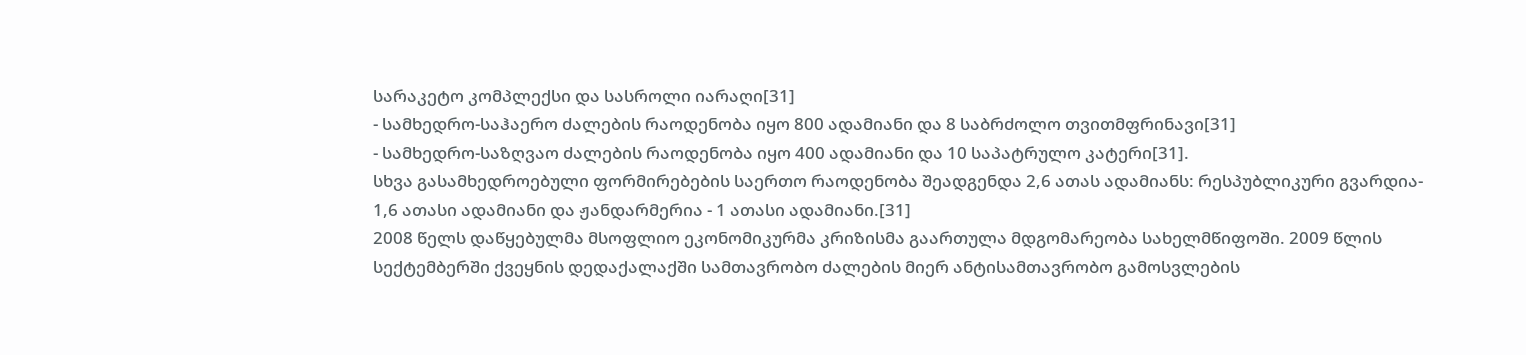სარაკეტო კომპლექსი და სასროლი იარაღი[31]
- სამხედრო-საჰაერო ძალების რაოდენობა იყო 800 ადამიანი და 8 საბრძოლო თვითმფრინავი[31]
- სამხედრო-საზღვაო ძალების რაოდენობა იყო 400 ადამიანი და 10 საპატრულო კატერი[31].
სხვა გასამხედროებული ფორმირებების საერთო რაოდენობა შეადგენდა 2,6 ათას ადამიანს: რესპუბლიკური გვარდია- 1,6 ათასი ადამიანი და ჟანდარმერია - 1 ათასი ადამიანი.[31]
2008 წელს დაწყებულმა მსოფლიო ეკონომიკურმა კრიზისმა გაართულა მდგომარეობა სახელმწიფოში. 2009 წლის სექტემბერში ქვეყნის დედაქალაქში სამთავრობო ძალების მიერ ანტისამთავრობო გამოსვლების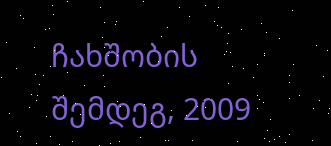ჩახშობის შემდეგ, 2009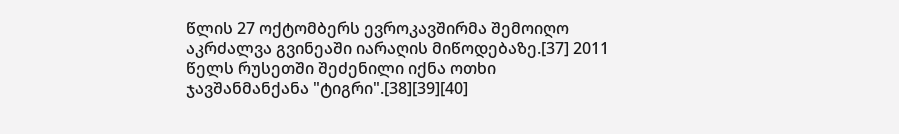წლის 27 ოქტომბერს ევროკავშირმა შემოიღო აკრძალვა გვინეაში იარაღის მიწოდებაზე.[37] 2011 წელს რუსეთში შეძენილი იქნა ოთხი ჯავშანმანქანა "ტიგრი".[38][39][40]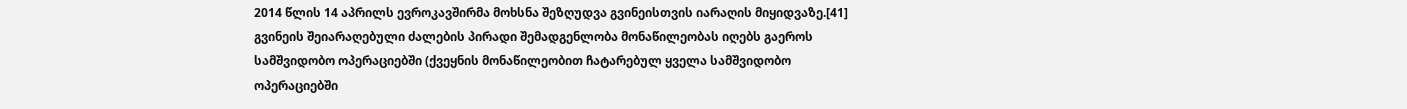2014 წლის 14 აპრილს ევროკავშირმა მოხსნა შეზღუდვა გვინეისთვის იარაღის მიყიდვაზე.[41]
გვინეის შეიარაღებული ძალების პირადი შემადგენლობა მონაწილეობას იღებს გაეროს სამშვიდობო ოპერაციებში (ქვეყნის მონაწილეობით ჩატარებულ ყველა სამშვიდობო ოპერაციებში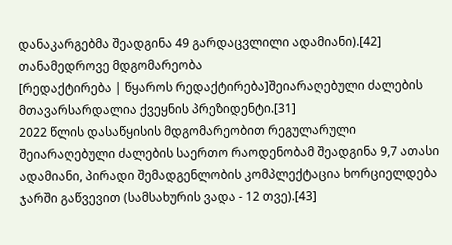დანაკარგებმა შეადგინა 49 გარდაცვლილი ადამიანი).[42]
თანამედროვე მდგომარეობა
[რედაქტირება | წყაროს რედაქტირება]შეიარაღებული ძალების მთავარსარდალია ქვეყნის პრეზიდენტი.[31]
2022 წლის დასაწყისის მდგომარეობით რეგულარული შეიარაღებული ძალების საერთო რაოდენობამ შეადგინა 9,7 ათასი ადამიანი, პირადი შემადგენლობის კომპლექტაცია ხორციელდება ჯარში გაწვევით (სამსახურის ვადა - 12 თვე).[43]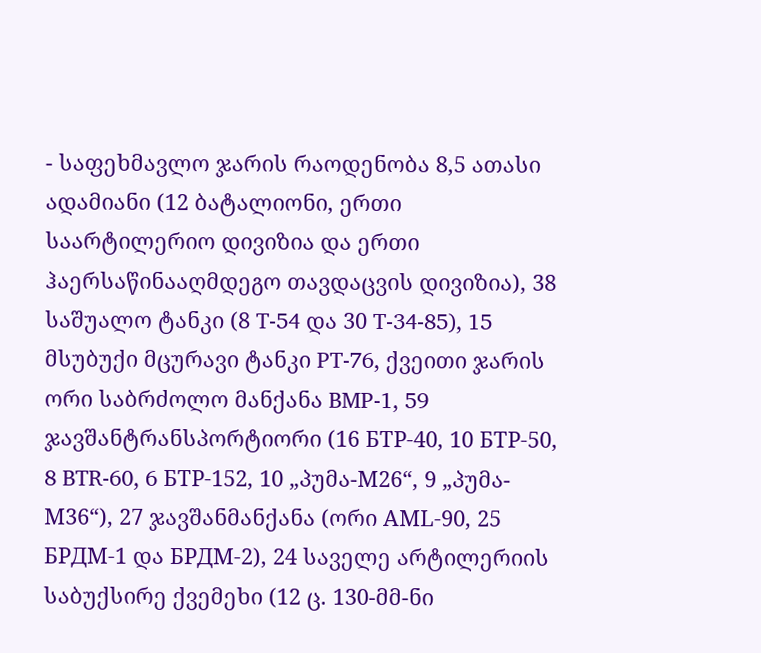- საფეხმავლო ჯარის რაოდენობა 8,5 ათასი ადამიანი (12 ბატალიონი, ერთი საარტილერიო დივიზია და ერთი ჰაერსაწინააღმდეგო თავდაცვის დივიზია), 38 საშუალო ტანკი (8 T-54 და 30 T-34-85), 15 მსუბუქი მცურავი ტანკი PT-76, ქვეითი ჯარის ორი საბრძოლო მანქანა BMP-1, 59 ჯავშანტრანსპორტიორი (16 БТР-40, 10 БТР-50, 8 BTR-60, 6 БТР-152, 10 „პუმა-М26“, 9 „პუმა-М36“), 27 ჯავშანმანქანა (ორი АМL-90, 25 БРДМ-1 და БРДМ-2), 24 საველე არტილერიის საბუქსირე ქვემეხი (12 ც. 130-მმ-ნი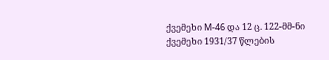ქვემეხი М-46 და 12 ც. 122-მმ-ნი ქვემეხი 1931/37 წლების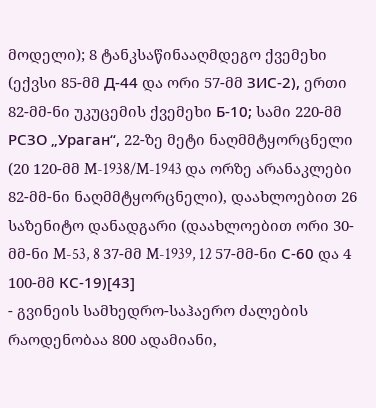მოდელი); 8 ტანკსაწინააღმდეგო ქვემეხი (ექვსი 85-მმ Д-44 და ორი 57-მმ ЗИС-2), ერთი 82-მმ-ნი უკუცემის ქვემეხი Б-10; სამი 220-მმ РСЗО „Ураган“, 22-ზე მეტი ნაღმმტყორცნელი (20 120-მმ M-1938/M-1943 და ორზე არანაკლები 82-მმ-ნი ნაღმმტყორცნელი), დაახლოებით 26 საზენიტო დანადგარი (დაახლოებით ორი 30-მმ-ნი M-53, 8 37-მმ M-1939, 12 57-მმ-ნი С-60 და 4 100-მმ КС-19)[43]
- გვინეის სამხედრო-საჰაერო ძალების რაოდენობაა 800 ადამიანი,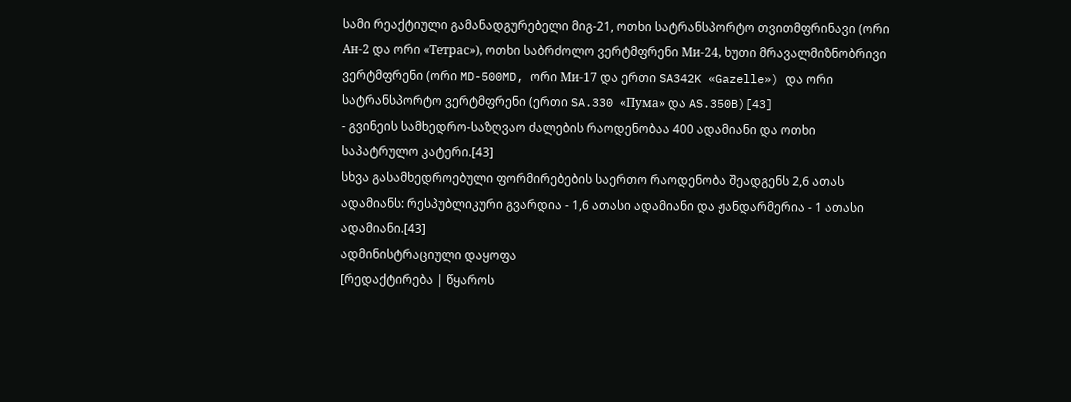სამი რეაქტიული გამანადგურებელი მიგ-21, ოთხი სატრანსპორტო თვითმფრინავი (ორი Ан-2 და ორი «Тетрас»), ოთხი საბრძოლო ვერტმფრენი Ми-24, ხუთი მრავალმიზნობრივი ვერტმფრენი (ორი MD-500MD, ორი Ми-17 და ერთი SA342K «Gazelle») და ორი სატრანსპორტო ვერტმფრენი (ერთი SA.330 «Пума» და AS.350B)[43]
- გვინეის სამხედრო-საზღვაო ძალების რაოდენობაა 400 ადამიანი და ოთხი საპატრულო კატერი.[43]
სხვა გასამხედროებული ფორმირებების საერთო რაოდენობა შეადგენს 2,6 ათას ადამიანს: რესპუბლიკური გვარდია - 1,6 ათასი ადამიანი და ჟანდარმერია - 1 ათასი ადამიანი.[43]
ადმინისტრაციული დაყოფა
[რედაქტირება | წყაროს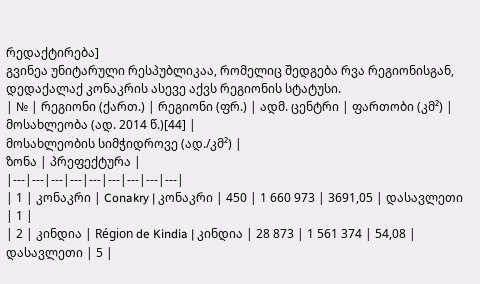რედაქტირება]
გვინეა უნიტარული რესპუბლიკაა, რომელიც შედგება რვა რეგიონისგან, დედაქალაქ კონაკრის ასევე აქვს რეგიონის სტატუსი.
| № | რეგიონი (ქართ.) | რეგიონი (ფრ.) | ადმ. ცენტრი | ფართობი (კმ²) |
მოსახლეობა (ად. 2014 წ.)[44] |
მოსახლეობის სიმჭიდროვე (ად./კმ²) |
ზონა | პრეფექტურა |
|---|---|---|---|---|---|---|---|---|
| 1 | კონაკრი | Conakry | კონაკრი | 450 | 1 660 973 | 3691,05 | დასავლეთი | 1 |
| 2 | კინდია | Région de Kindia | კინდია | 28 873 | 1 561 374 | 54,08 | დასავლეთი | 5 |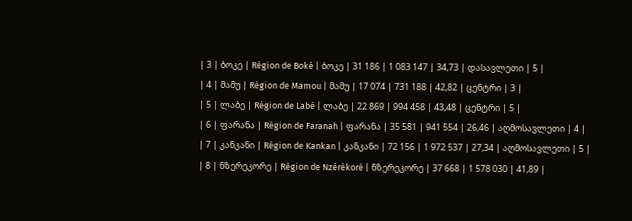| 3 | ბოკე | Région de Boké | ბოკე | 31 186 | 1 083 147 | 34,73 | დასავლეთი | 5 |
| 4 | მამუ | Région de Mamou | მამუ | 17 074 | 731 188 | 42,82 | ცენტრი | 3 |
| 5 | ლაბე | Région de Labé | ლაბე | 22 869 | 994 458 | 43,48 | ცენტრი | 5 |
| 6 | ფარანა | Région de Faranah | ფარანა | 35 581 | 941 554 | 26,46 | აღმოსავლეთი | 4 |
| 7 | კანკანი | Région de Kankan | კანკანი | 72 156 | 1 972 537 | 27,34 | აღმოსავლეთი | 5 |
| 8 | ნზერეკორე | Région de Nzérékoré | ნზერეკორე | 37 668 | 1 578 030 | 41,89 |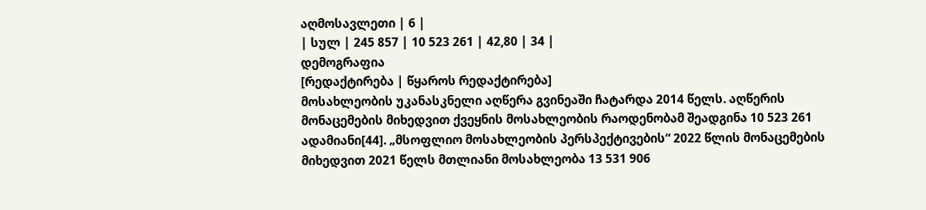აღმოსავლეთი | 6 |
| სულ | 245 857 | 10 523 261 | 42,80 | 34 |
დემოგრაფია
[რედაქტირება | წყაროს რედაქტირება]
მოსახლეობის უკანასკნელი აღწერა გვინეაში ჩატარდა 2014 წელს. აღწერის მონაცემების მიხედვით ქვეყნის მოსახლეობის რაოდენობამ შეადგინა 10 523 261 ადამიანი[44]. „მსოფლიო მოსახლეობის პერსპექტივების“ 2022 წლის მონაცემების მიხედვით 2021 წელს მთლიანი მოსახლეობა 13 531 906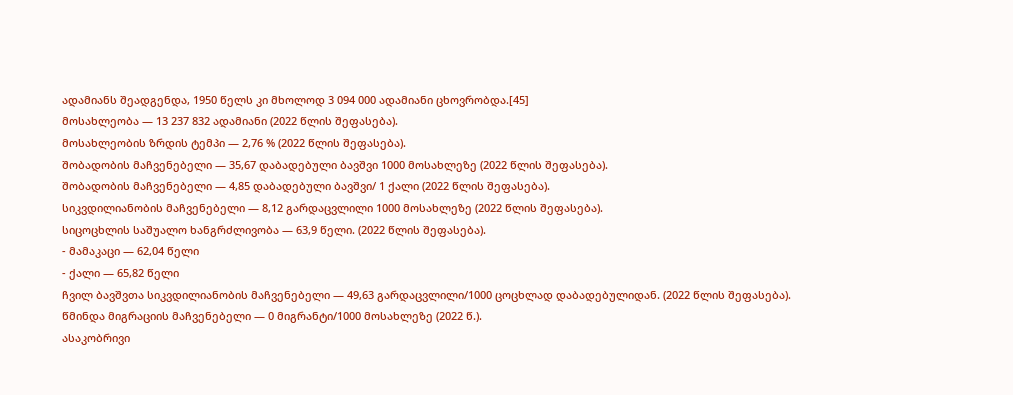ადამიანს შეადგენდა, 1950 წელს კი მხოლოდ 3 094 000 ადამიანი ცხოვრობდა.[45]
მოსახლეობა — 13 237 832 ადამიანი (2022 წლის შეფასება).
მოსახლეობის ზრდის ტემპი — 2,76 % (2022 წლის შეფასება).
შობადობის მაჩვენებელი — 35,67 დაბადებული ბავშვი 1000 მოსახლეზე (2022 წლის შეფასება).
შობადობის მაჩვენებელი — 4,85 დაბადებული ბავშვი/ 1 ქალი (2022 წლის შეფასება).
სიკვდილიანობის მაჩვენებელი — 8,12 გარდაცვლილი 1000 მოსახლეზე (2022 წლის შეფასება).
სიცოცხლის საშუალო ხანგრძლივობა — 63,9 წელი. (2022 წლის შეფასება).
- მამაკაცი — 62,04 წელი
- ქალი — 65,82 წელი
ჩვილ ბავშვთა სიკვდილიანობის მაჩვენებელი — 49,63 გარდაცვლილი/1000 ცოცხლად დაბადებულიდან. (2022 წლის შეფასება).
წმინდა მიგრაციის მაჩვენებელი — 0 მიგრანტი/1000 მოსახლეზე (2022 წ.).
ასაკობრივი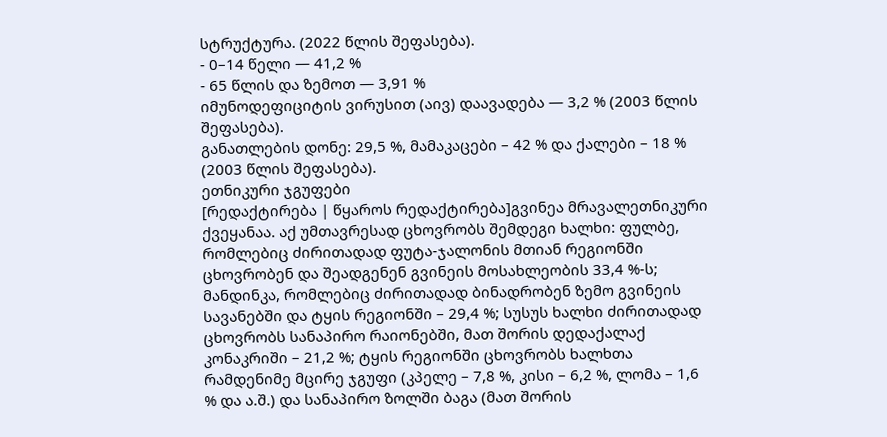სტრუქტურა. (2022 წლის შეფასება).
- 0–14 წელი — 41,2 %
- 65 წლის და ზემოთ — 3,91 %
იმუნოდეფიციტის ვირუსით (აივ) დაავადება — 3,2 % (2003 წლის შეფასება).
განათლების დონე: 29,5 %, მამაკაცები – 42 % და ქალები – 18 % (2003 წლის შეფასება).
ეთნიკური ჯგუფები
[რედაქტირება | წყაროს რედაქტირება]გვინეა მრავალეთნიკური ქვეყანაა. აქ უმთავრესად ცხოვრობს შემდეგი ხალხი: ფულბე, რომლებიც ძირითადად ფუტა-ჯალონის მთიან რეგიონში ცხოვრობენ და შეადგენენ გვინეის მოსახლეობის 33,4 %-ს; მანდინკა, რომლებიც ძირითადად ბინადრობენ ზემო გვინეის სავანებში და ტყის რეგიონში – 29,4 %; სუსუს ხალხი ძირითადად ცხოვრობს სანაპირო რაიონებში, მათ შორის დედაქალაქ კონაკრიში – 21,2 %; ტყის რეგიონში ცხოვრობს ხალხთა რამდენიმე მცირე ჯგუფი (კპელე – 7,8 %, კისი – 6,2 %, ლომა – 1,6 % და ა.შ.) და სანაპირო ზოლში ბაგა (მათ შორის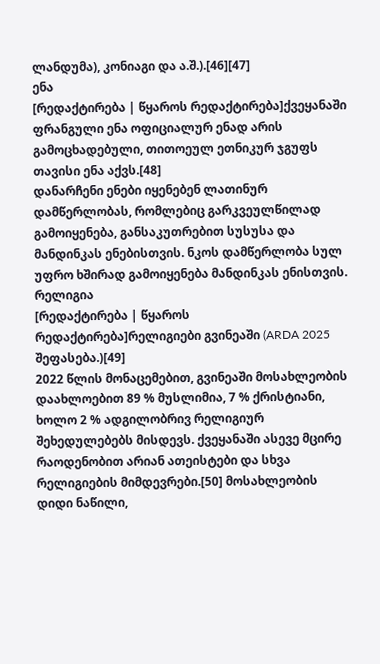ლანდუმა), კონიაგი და ა.შ.).[46][47]
ენა
[რედაქტირება | წყაროს რედაქტირება]ქვეყანაში ფრანგული ენა ოფიციალურ ენად არის გამოცხადებული, თითოეულ ეთნიკურ ჯგუფს თავისი ენა აქვს.[48]
დანარჩენი ენები იყენებენ ლათინურ დამწერლობას, რომლებიც გარკვეულწილად გამოიყენება, განსაკუთრებით სუსუსა და მანდინკას ენებისთვის. ნკოს დამწერლობა სულ უფრო ხშირად გამოიყენება მანდინკას ენისთვის.
რელიგია
[რედაქტირება | წყაროს რედაქტირება]რელიგიები გვინეაში (ARDA 2025 შეფასება.)[49]
2022 წლის მონაცემებით, გვინეაში მოსახლეობის დაახლოებით 89 % მუსლიმია, 7 % ქრისტიანი, ხოლო 2 % ადგილობრივ რელიგიურ შეხედულებებს მისდევს. ქვეყანაში ასევე მცირე რაოდენობით არიან ათეისტები და სხვა რელიგიების მიმდევრები.[50] მოსახლეობის დიდი ნაწილი,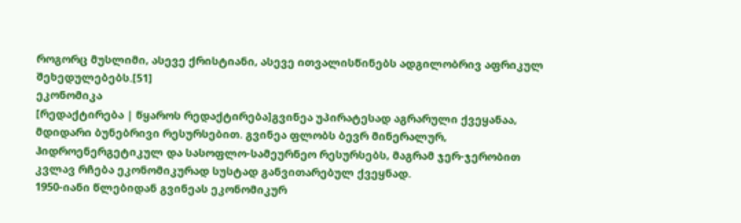როგორც მუსლიმი, ასევე ქრისტიანი, ასევე ითვალისწინებს ადგილობრივ აფრიკულ შეხედულებებს.[51]
ეკონომიკა
[რედაქტირება | წყაროს რედაქტირება]გვინეა უპირატესად აგრარული ქვეყანაა, მდიდარი ბუნებრივი რესურსებით. გვინეა ფლობს ბევრ მინერალურ, ჰიდროენერგეტიკულ და სასოფლო-სამეურნეო რესურსებს, მაგრამ ჯერ-ჯერობით კვლავ რჩება ეკონომიკურად სუსტად განვითარებულ ქვეყნად.
1950-იანი წლებიდან გვინეას ეკონომიკურ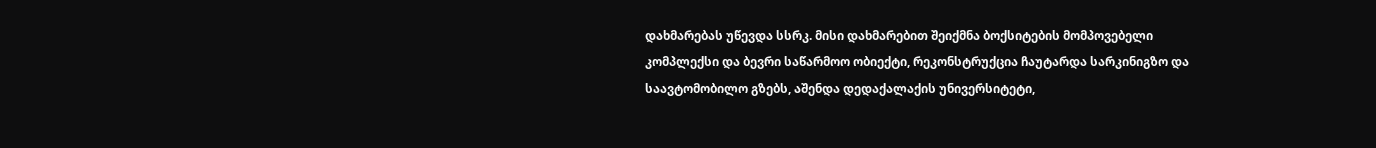დახმარებას უწევდა სსრკ. მისი დახმარებით შეიქმნა ბოქსიტების მომპოვებელი კომპლექსი და ბევრი საწარმოო ობიექტი, რეკონსტრუქცია ჩაუტარდა სარკინიგზო და საავტომობილო გზებს, აშენდა დედაქალაქის უნივერსიტეტი,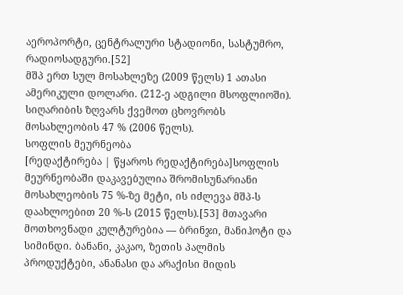აეროპორტი, ცენტრალური სტადიონი, სასტუმრო, რადიოსადგური.[52]
მშპ ერთ სულ მოსახლეზე (2009 წელს) 1 ათასი ამერიკული დოლარი. (212-ე ადგილი მსოფლიოში). სიღარიბის ზღვარს ქვემოთ ცხოვრობს მოსახლეობის 47 % (2006 წელს).
სოფლის მეურნეობა
[რედაქტირება | წყაროს რედაქტირება]სოფლის მეურნეობაში დაკავებულია შრომისუნარიანი მოსახლეობის 75 %-ზე მეტი, ის იძლევა მშპ-ს დაახლოებით 20 %-ს (2015 წელს).[53] მთავარი მოთხოვნადი კულტურებია — ბრინჯი, მანიჰოტი და სიმინდი. ბანანი, კაკაო, ზეთის პალმის პროდუქტები, ანანასი და არაქისი მიდის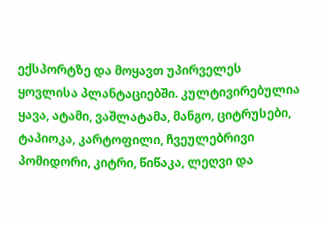ექსპორტზე და მოყავთ უპირველეს ყოვლისა პლანტაციებში. კულტივირებულია ყავა, ატამი, ვაშლატამა, მანგო, ციტრუსები, ტაპიოკა, კარტოფილი, ჩვეულებრივი პომიდორი, კიტრი, წიწაკა, ლეღვი და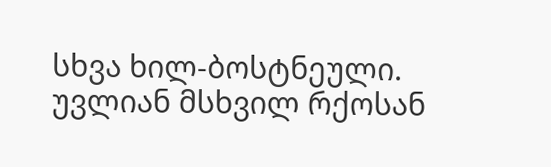სხვა ხილ-ბოსტნეული. უვლიან მსხვილ რქოსან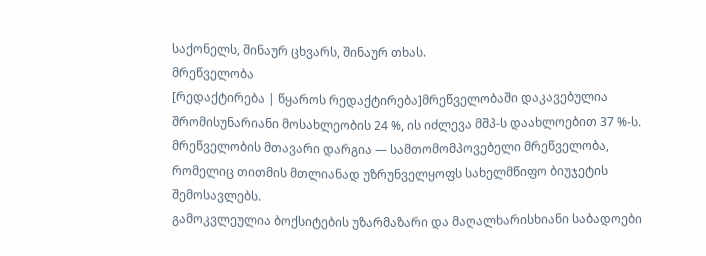საქონელს, შინაურ ცხვარს, შინაურ თხას.
მრეწველობა
[რედაქტირება | წყაროს რედაქტირება]მრეწველობაში დაკავებულია შრომისუნარიანი მოსახლეობის 24 %, ის იძლევა მშპ-ს დაახლოებით 37 %-ს. მრეწველობის მთავარი დარგია — სამთომომპოვებელი მრეწველობა, რომელიც თითმის მთლიანად უზრუნველყოფს სახელმწიფო ბიუჯეტის შემოსავლებს.
გამოკვლეულია ბოქსიტების უზარმაზარი და მაღალხარისხიანი საბადოები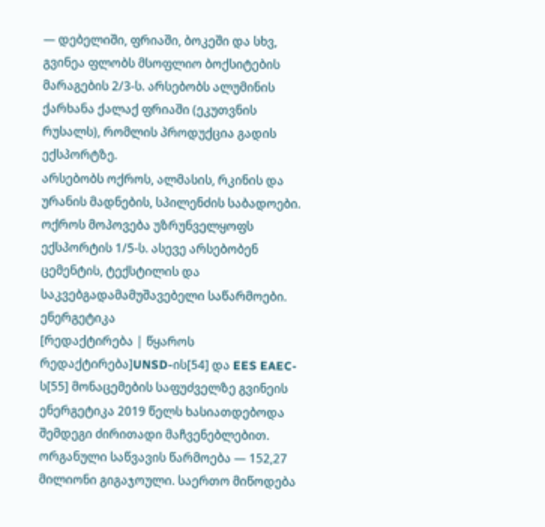— დებელიში, ფრიაში, ბოკეში და სხვ, გვინეა ფლობს მსოფლიო ბოქსიტების მარაგების 2/3-ს. არსებობს ალუმინის ქარხანა ქალაქ ფრიაში (ეკუთვნის რუსალს), რომლის პროდუქცია გადის ექსპორტზე.
არსებობს ოქროს, ალმასის, რკინის და ურანის მადნების, სპილენძის საბადოები. ოქროს მოპოვება უზრუნველყოფს ექსპორტის 1/5-ს. ასევე არსებობენ ცემენტის, ტექსტილის და საკვებგადამამუშავებელი საწარმოები.
ენერგეტიკა
[რედაქტირება | წყაროს რედაქტირება]UNSD-ის[54] და EES EAEC-ს[55] მონაცემების საფუძველზე გვინეის ენერგეტიკა 2019 წელს ხასიათდებოდა შემდეგი ძირითადი მაჩვენებლებით. ორგანული საწვავის წარმოება — 152,27 მილიონი გიგაჯოული. საერთო მიწოდება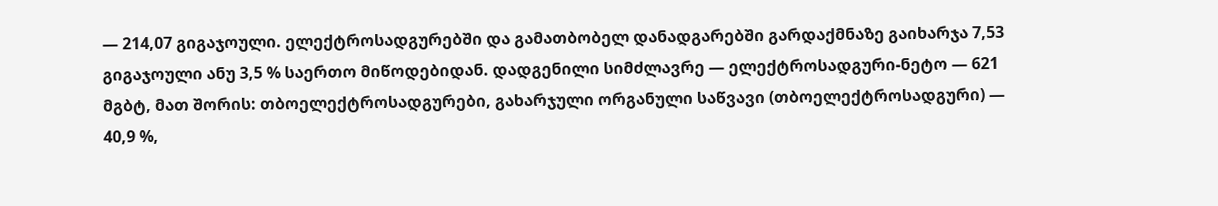— 214,07 გიგაჯოული. ელექტროსადგურებში და გამათბობელ დანადგარებში გარდაქმნაზე გაიხარჯა 7,53 გიგაჯოული ანუ 3,5 % საერთო მიწოდებიდან. დადგენილი სიმძლავრე — ელექტროსადგური-ნეტო — 621 მგბტ, მათ შორის: თბოელექტროსადგურები, გახარჯული ორგანული საწვავი (თბოელექტროსადგური) — 40,9 %,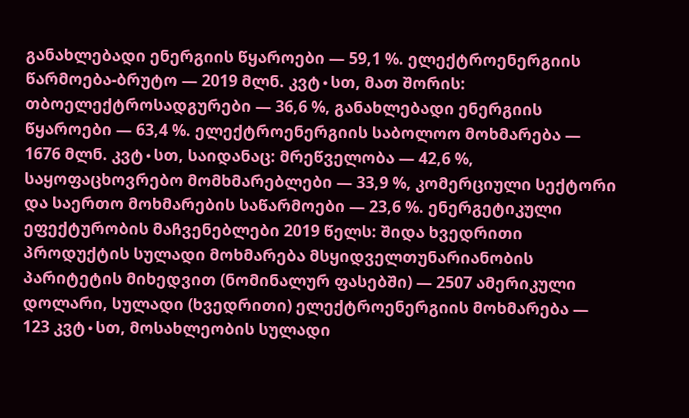განახლებადი ენერგიის წყაროები — 59,1 %. ელექტროენერგიის წარმოება-ბრუტო — 2019 მლნ. კვტ∙სთ, მათ შორის: თბოელექტროსადგურები — 36,6 %, განახლებადი ენერგიის წყაროები — 63,4 %. ელექტროენერგიის საბოლოო მოხმარება — 1676 მლნ. კვტ∙სთ, საიდანაც: მრეწველობა — 42,6 %, საყოფაცხოვრებო მომხმარებლები — 33,9 %, კომერციული სექტორი და საერთო მოხმარების საწარმოები — 23,6 %. ენერგეტიკული ეფექტურობის მაჩვენებლები 2019 წელს: შიდა ხვედრითი პროდუქტის სულადი მოხმარება მსყიდველთუნარიანობის პარიტეტის მიხედვით (ნომინალურ ფასებში) — 2507 ამერიკული დოლარი, სულადი (ხვედრითი) ელექტროენერგიის მოხმარება — 123 კვტ∙სთ, მოსახლეობის სულადი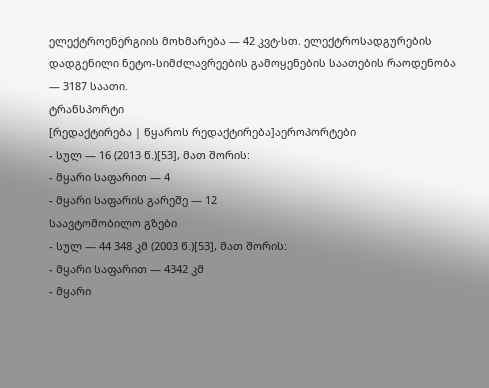ელექტროენერგიის მოხმარება — 42 კვტ∙სთ. ელექტროსადგურების დადგენილი ნეტო-სიმძლავრეების გამოყენების საათების რაოდენობა — 3187 საათი.
ტრანსპორტი
[რედაქტირება | წყაროს რედაქტირება]აეროპორტები
- სულ — 16 (2013 წ.)[53], მათ შორის:
- მყარი საფარით — 4
- მყარი საფარის გარეშე — 12
საავტომობილო გზები
- სულ — 44 348 კმ (2003 წ.)[53], მათ შორის:
- მყარი საფარით — 4342 კმ
- მყარი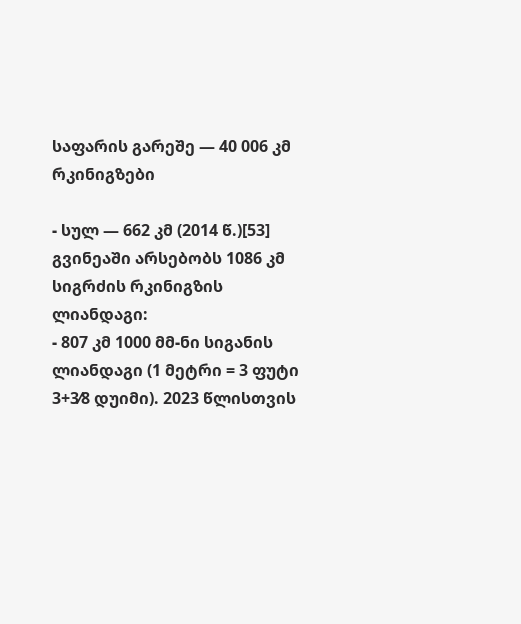საფარის გარეშე — 40 006 კმ
რკინიგზები

- სულ — 662 კმ (2014 წ.)[53]
გვინეაში არსებობს 1086 კმ სიგრძის რკინიგზის ლიანდაგი:
- 807 კმ 1000 მმ-ნი სიგანის ლიანდაგი (1 მეტრი = 3 ფუტი 3+3⁄8 დუიმი). 2023 წლისთვის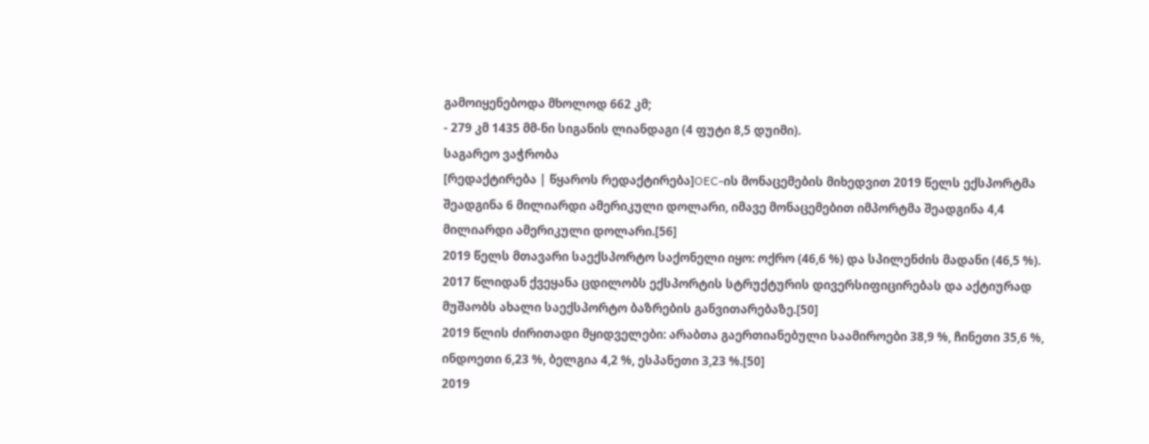გამოიყენებოდა მხოლოდ 662 კმ;
- 279 კმ 1435 მმ-ნი სიგანის ლიანდაგი (4 ფუტი 8,5 დუიმი).
საგარეო ვაჭრობა
[რედაქტირება | წყაროს რედაქტირება]OEC-ის მონაცემების მიხედვით 2019 წელს ექსპორტმა შეადგინა 6 მილიარდი ამერიკული დოლარი, იმავე მონაცემებით იმპორტმა შეადგინა 4,4 მილიარდი ამერიკული დოლარი.[56]
2019 წელს მთავარი საექსპორტო საქონელი იყო: ოქრო (46,6 %) და სპილენძის მადანი (46,5 %). 2017 წლიდან ქვეყანა ცდილობს ექსპორტის სტრუქტურის დივერსიფიცირებას და აქტიურად მუშაობს ახალი საექსპორტო ბაზრების განვითარებაზე.[50]
2019 წლის ძირითადი მყიდველები: არაბთა გაერთიანებული საამიროები 38,9 %, ჩინეთი 35,6 %, ინდოეთი 6,23 %, ბელგია 4,2 %, ესპანეთი 3,23 %.[50]
2019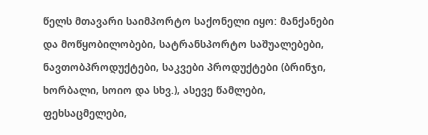წელს მთავარი საიმპორტო საქონელი იყო: მანქანები და მოწყობილობები, სატრანსპორტო საშუალებები, ნავთობპროდუქტები, საკვები პროდუქტები (ბრინჯი, ხორბალი, სოიო და სხვ.), ასევე წამლები, ფეხსაცმელები,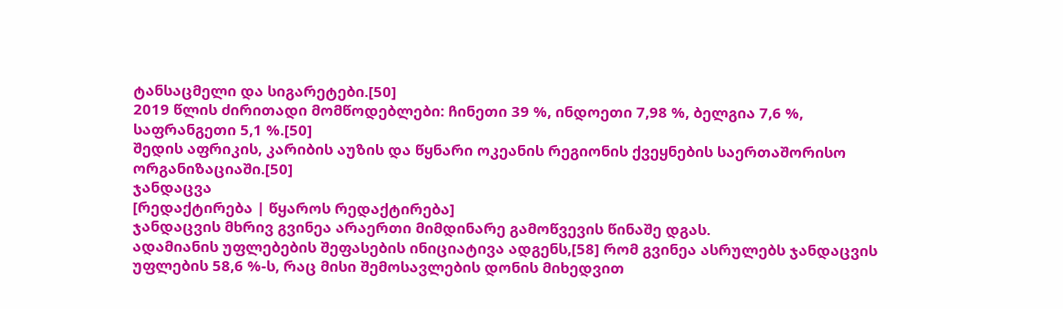ტანსაცმელი და სიგარეტები.[50]
2019 წლის ძირითადი მომწოდებლები: ჩინეთი 39 %, ინდოეთი 7,98 %, ბელგია 7,6 %, საფრანგეთი 5,1 %.[50]
შედის აფრიკის, კარიბის აუზის და წყნარი ოკეანის რეგიონის ქვეყნების საერთაშორისო ორგანიზაციაში.[50]
ჯანდაცვა
[რედაქტირება | წყაროს რედაქტირება]
ჯანდაცვის მხრივ გვინეა არაერთი მიმდინარე გამოწვევის წინაშე დგას.
ადამიანის უფლებების შეფასების ინიციატივა ადგენს,[58] რომ გვინეა ასრულებს ჯანდაცვის უფლების 58,6 %-ს, რაც მისი შემოსავლების დონის მიხედვით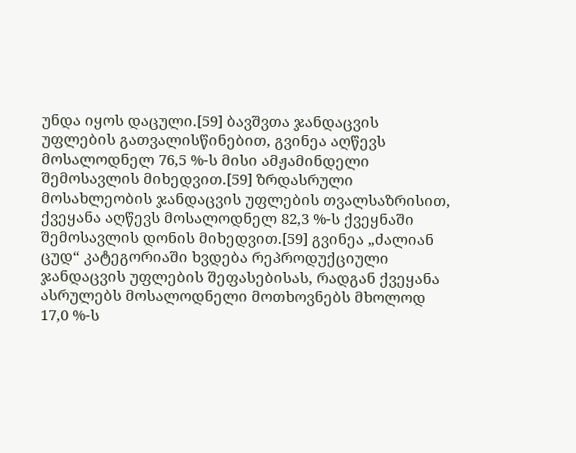უნდა იყოს დაცული.[59] ბავშვთა ჯანდაცვის უფლების გათვალისწინებით, გვინეა აღწევს მოსალოდნელ 76,5 %-ს მისი ამჟამინდელი შემოსავლის მიხედვით.[59] ზრდასრული მოსახლეობის ჯანდაცვის უფლების თვალსაზრისით, ქვეყანა აღწევს მოსალოდნელ 82,3 %-ს ქვეყნაში შემოსავლის დონის მიხედვით.[59] გვინეა „ძალიან ცუდ“ კატეგორიაში ხვდება რეპროდუქციული ჯანდაცვის უფლების შეფასებისას, რადგან ქვეყანა ასრულებს მოსალოდნელი მოთხოვნებს მხოლოდ 17,0 %-ს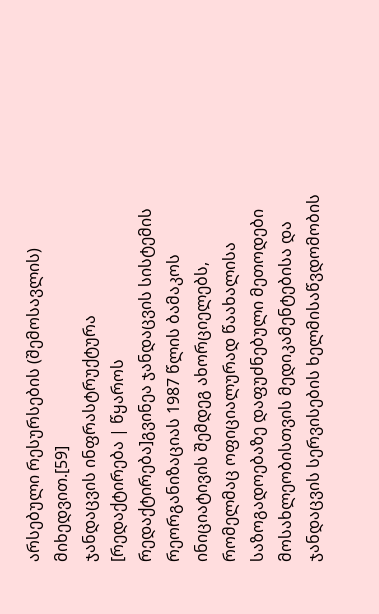არსებული რესურსების (შემოსავლის) მიხედვით.[59]
ჯანდაცვის ინფრასტრუქტურა
[რედაქტირება | წყაროს რედაქტირება]გვინეა ჯანდაცვის სისტემის რეორგანიზაციას 1987 წლის ბამაკოს ინიციატივის შემდეგ ახორციელებს, რომელმაც ოფიციალურად წაახალისა საზოგადოებაზე დაფუძნებული მეთოდები მოსახლეობისთვის მედიკამენტებისა და ჯანდაცვის სერვისების ხელმისაწვდომობის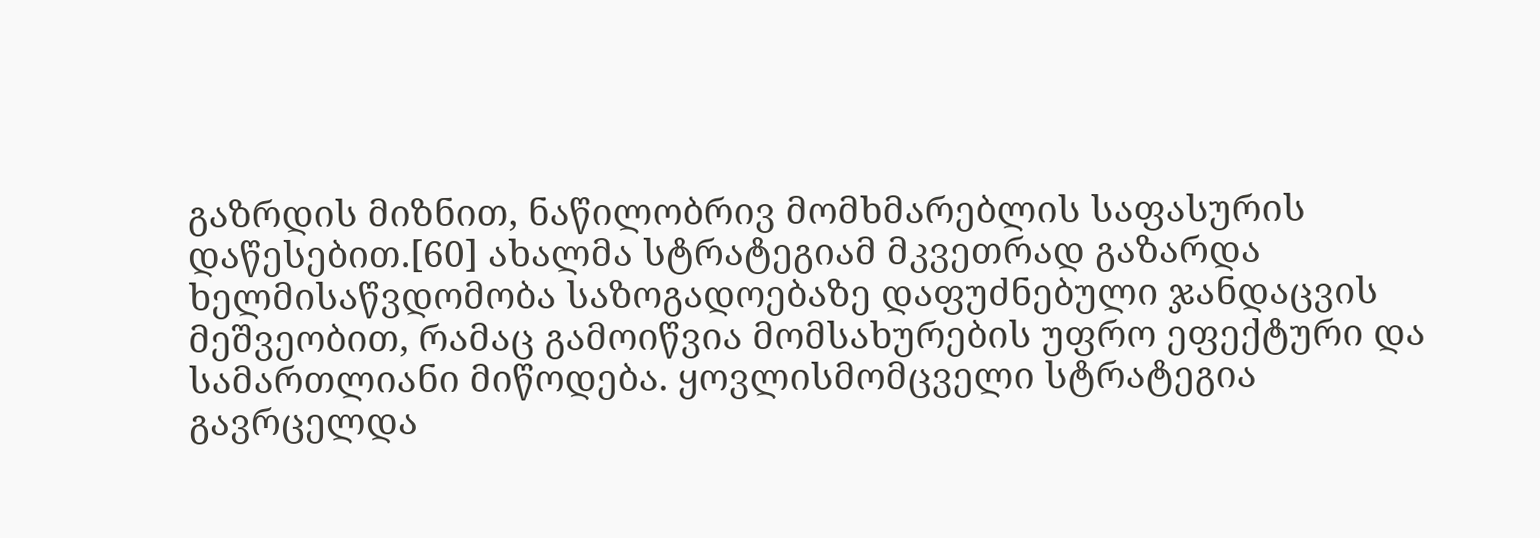გაზრდის მიზნით, ნაწილობრივ მომხმარებლის საფასურის დაწესებით.[60] ახალმა სტრატეგიამ მკვეთრად გაზარდა ხელმისაწვდომობა საზოგადოებაზე დაფუძნებული ჯანდაცვის მეშვეობით, რამაც გამოიწვია მომსახურების უფრო ეფექტური და სამართლიანი მიწოდება. ყოვლისმომცველი სტრატეგია გავრცელდა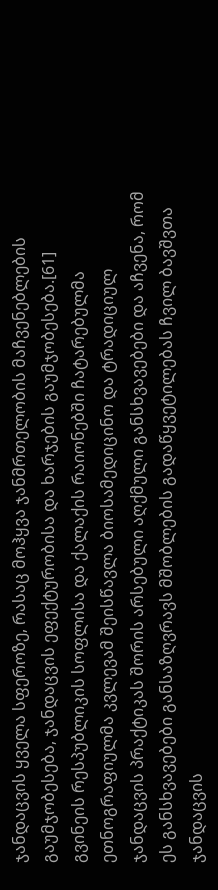ჯანდაცვის ყველა სფეროზე, რასაც მოჰყვა ჯანმრთელობის მაჩვენებლების გაუმჯობესება, ჯანდაცვის ეფექტურობისა და ხარჯების გაუმჯობესება.[61]
გვინეის რესპუბლიკის სოფლისა და ქალაქის რაიონებში ჩატარებულმა ეთნოგრაფიულმა კვლევამ შეისწავლა ბიოსამედიცინო და ტრადიციულ ჯანდაცვის პრაქტიკას შორის არსებული აღქმული განსხვავებები და აჩვენა, რომ ეს განსხვავებები განსაზღვრავს მშობლების გადაწყვეტილებას ჩვილ ბავშვთა ჯანდაცვის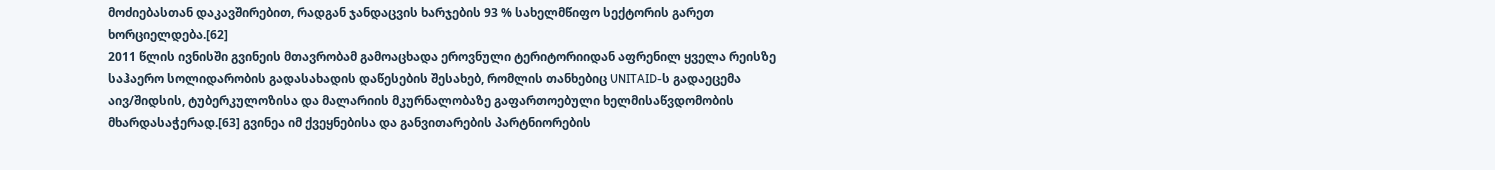მოძიებასთან დაკავშირებით, რადგან ჯანდაცვის ხარჯების 93 % სახელმწიფო სექტორის გარეთ ხორციელდება.[62]
2011 წლის ივნისში გვინეის მთავრობამ გამოაცხადა ეროვნული ტერიტორიიდან აფრენილ ყველა რეისზე საჰაერო სოლიდარობის გადასახადის დაწესების შესახებ, რომლის თანხებიც UNITAID-ს გადაეცემა აივ/შიდსის, ტუბერკულოზისა და მალარიის მკურნალობაზე გაფართოებული ხელმისაწვდომობის მხარდასაჭერად.[63] გვინეა იმ ქვეყნებისა და განვითარების პარტნიორების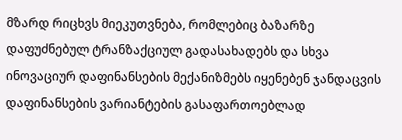მზარდ რიცხვს მიეკუთვნება, რომლებიც ბაზარზე დაფუძნებულ ტრანზაქციულ გადასახადებს და სხვა ინოვაციურ დაფინანსების მექანიზმებს იყენებენ ჯანდაცვის დაფინანსების ვარიანტების გასაფართოებლად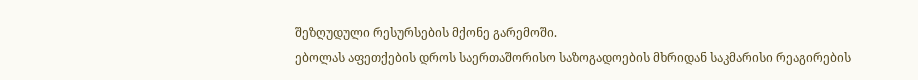შეზღუდული რესურსების მქონე გარემოში.
ებოლას აფეთქების დროს საერთაშორისო საზოგადოების მხრიდან საკმარისი რეაგირების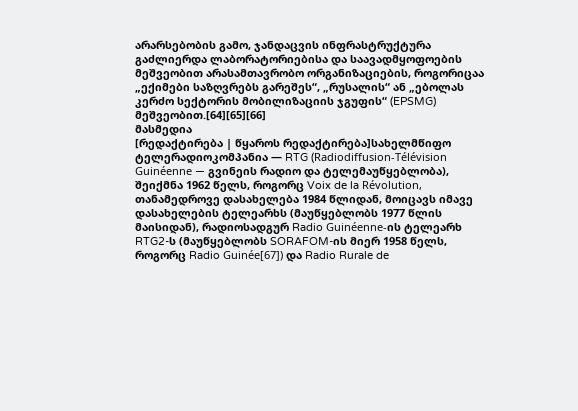არარსებობის გამო, ჯანდაცვის ინფრასტრუქტურა გაძლიერდა ლაბორატორიებისა და საავადმყოფოების მეშვეობით არასამთავრობო ორგანიზაციების, როგორიცაა „ექიმები საზღვრებს გარეშეს“, „რუსალის“ ან „ებოლას კერძო სექტორის მობილიზაციის ჯგუფის“ (EPSMG) მეშვეობით.[64][65][66]
მასმედია
[რედაქტირება | წყაროს რედაქტირება]სახელმწიფო ტელერადიოკომპანია — RTG (Radiodiffusion-Télévision Guinéenne — გვინეის რადიო და ტელემაუწყებლობა), შეიქმნა 1962 წელს, როგორც Voix de la Révolution, თანამედროვე დასახელება 1984 წლიდან, მოიცავს იმავე დასახელების ტელეარხს (მაუწყებლობს 1977 წლის მაისიდან), რადიოსადგურ Radio Guinéenne-ის ტელეარხ RTG2-ს (მაუწყებლობს SORAFOM-ის მიერ 1958 წელს, როგორც Radio Guinée[67]) და Radio Rurale de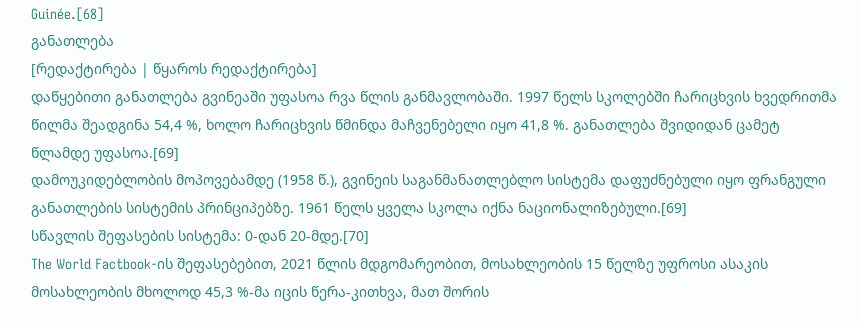Guinée.[68]
განათლება
[რედაქტირება | წყაროს რედაქტირება]
დაწყებითი განათლება გვინეაში უფასოა რვა წლის განმავლობაში. 1997 წელს სკოლებში ჩარიცხვის ხვედრითმა წილმა შეადგინა 54,4 %, ხოლო ჩარიცხვის წმინდა მაჩვენებელი იყო 41,8 %. განათლება შვიდიდან ცამეტ წლამდე უფასოა.[69]
დამოუკიდებლობის მოპოვებამდე (1958 წ.), გვინეის საგანმანათლებლო სისტემა დაფუძნებული იყო ფრანგული განათლების სისტემის პრინციპებზე. 1961 წელს ყველა სკოლა იქნა ნაციონალიზებული.[69]
სწავლის შეფასების სისტემა: 0-დან 20-მდე.[70]
The World Factbook-ის შეფასებებით, 2021 წლის მდგომარეობით, მოსახლეობის 15 წელზე უფროსი ასაკის მოსახლეობის მხოლოდ 45,3 %-მა იცის წერა-კითხვა, მათ შორის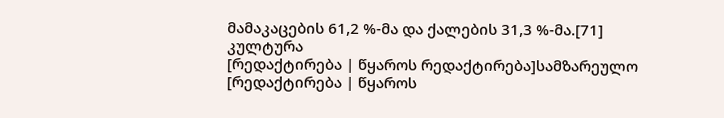მამაკაცების 61,2 %-მა და ქალების 31,3 %-მა.[71]
კულტურა
[რედაქტირება | წყაროს რედაქტირება]სამზარეულო
[რედაქტირება | წყაროს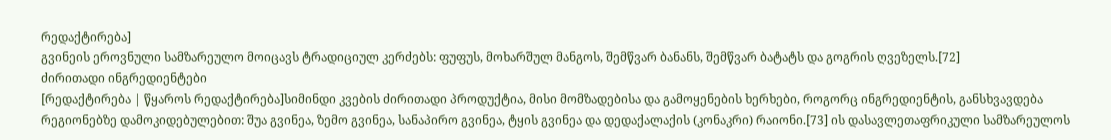რედაქტირება]
გვინეის ეროვნული სამზარეულო მოიცავს ტრადიციულ კერძებს: ფუფუს, მოხარშულ მანგოს, შემწვარ ბანანს, შემწვარ ბატატს და გოგრის ღვეზელს.[72]
ძირითადი ინგრედიენტები
[რედაქტირება | წყაროს რედაქტირება]სიმინდი კვების ძირითადი პროდუქტია, მისი მომზადებისა და გამოყენების ხერხები, როგორც ინგრედიენტის, განსხვავდება რეგიონებზე დამოკიდებულებით: შუა გვინეა, ზემო გვინეა, სანაპირო გვინეა, ტყის გვინეა და დედაქალაქის (კონაკრი) რაიონი.[73] ის დასავლეთაფრიკული სამზარეულოს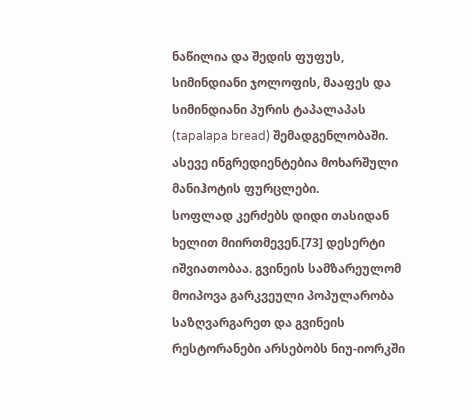ნაწილია და შედის ფუფუს, სიმინდიანი ჯოლოფის, მააფეს და სიმინდიანი პურის ტაპალაპას (tapalapa bread) შემადგენლობაში. ასევე ინგრედიენტებია მოხარშული მანიჰოტის ფურცლები.
სოფლად კერძებს დიდი თასიდან ხელით მიირთმევენ.[73] დესერტი იშვიათობაა. გვინეის სამზარეულომ მოიპოვა გარკვეული პოპულარობა საზღვარგარეთ და გვინეის რესტორანები არსებობს ნიუ-იორკში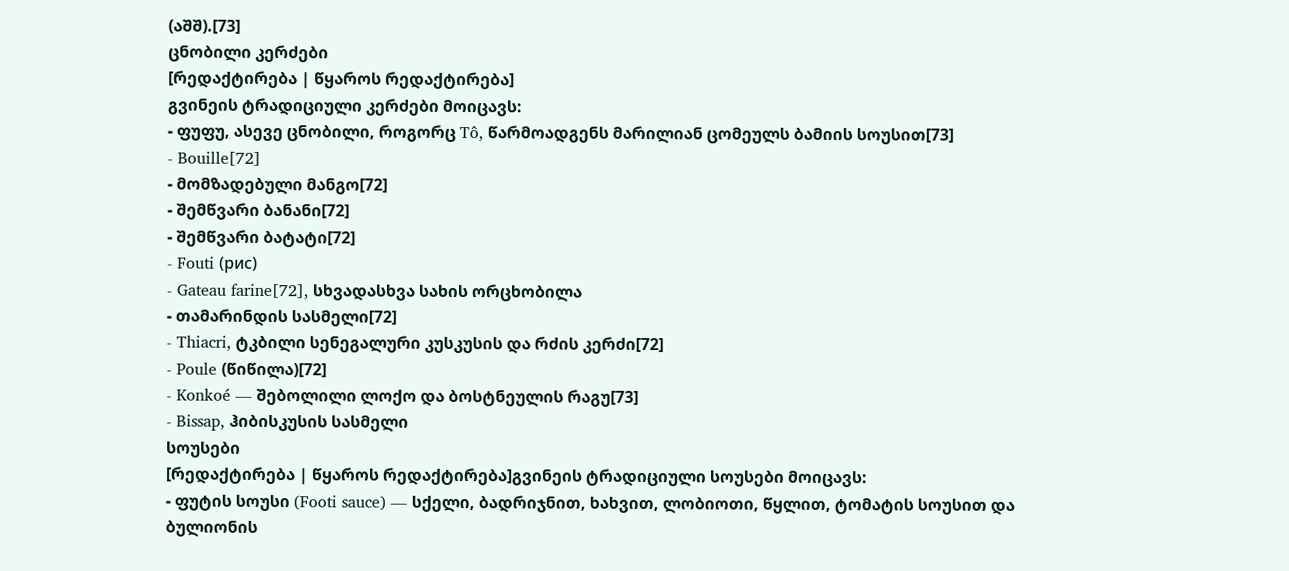(აშშ).[73]
ცნობილი კერძები
[რედაქტირება | წყაროს რედაქტირება]
გვინეის ტრადიციული კერძები მოიცავს:
- ფუფუ, ასევე ცნობილი, როგორც Tô, წარმოადგენს მარილიან ცომეულს ბამიის სოუსით[73]
- Bouille[72]
- მომზადებული მანგო[72]
- შემწვარი ბანანი[72]
- შემწვარი ბატატი[72]
- Fouti (рис)
- Gateau farine[72], სხვადასხვა სახის ორცხობილა
- თამარინდის სასმელი[72]
- Thiacri, ტკბილი სენეგალური კუსკუსის და რძის კერძი[72]
- Poule (წიწილა)[72]
- Konkoé — შებოლილი ლოქო და ბოსტნეულის რაგუ[73]
- Bissap, ჰიბისკუსის სასმელი
სოუსები
[რედაქტირება | წყაროს რედაქტირება]გვინეის ტრადიციული სოუსები მოიცავს:
- ფუტის სოუსი (Footi sauce) — სქელი, ბადრიჯნით, ხახვით, ლობიოთი, წყლით, ტომატის სოუსით და ბულიონის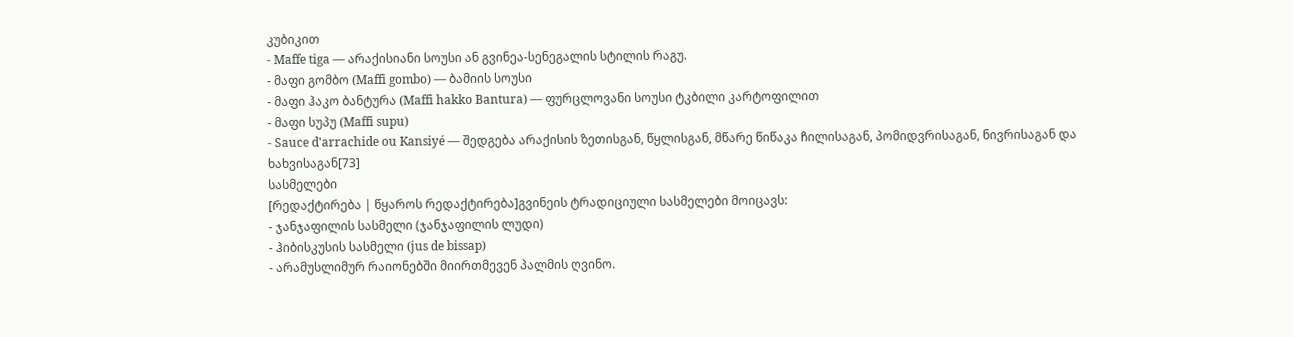კუბიკით
- Maffe tiga — არაქისიანი სოუსი ან გვინეა-სენეგალის სტილის რაგუ.
- მაფი გომბო (Maffi gombo) — ბამიის სოუსი
- მაფი ჰაკო ბანტურა (Maffi hakko Bantura) — ფურცლოვანი სოუსი ტკბილი კარტოფილით
- მაფი სუპუ (Maffi supu)
- Sauce d'arrachide ou Kansiyé — შედგება არაქისის ზეთისგან, წყლისგან, მწარე წიწაკა ჩილისაგან, პომიდვრისაგან, ნივრისაგან და ხახვისაგან[73]
სასმელები
[რედაქტირება | წყაროს რედაქტირება]გვინეის ტრადიციული სასმელები მოიცავს:
- ჯანჯაფილის სასმელი (ჯანჯაფილის ლუდი)
- ჰიბისკუსის სასმელი (jus de bissap)
- არამუსლიმურ რაიონებში მიირთმევენ პალმის ღვინო.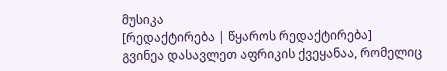მუსიკა
[რედაქტირება | წყაროს რედაქტირება]
გვინეა დასავლეთ აფრიკის ქვეყანაა, რომელიც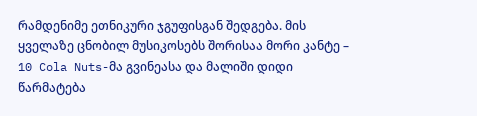რამდენიმე ეთნიკური ჯგუფისგან შედგება. მის ყველაზე ცნობილ მუსიკოსებს შორისაა მორი კანტე – 10 Cola Nuts-მა გვინეასა და მალიში დიდი წარმატება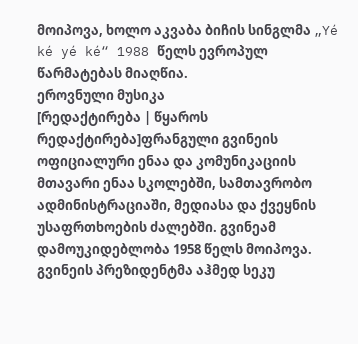მოიპოვა, ხოლო აკვაბა ბიჩის სინგლმა „Yé ké yé ké“ 1988 წელს ევროპულ წარმატებას მიაღწია.
ეროვნული მუსიკა
[რედაქტირება | წყაროს რედაქტირება]ფრანგული გვინეის ოფიციალური ენაა და კომუნიკაციის მთავარი ენაა სკოლებში, სამთავრობო ადმინისტრაციაში, მედიასა და ქვეყნის უსაფრთხოების ძალებში. გვინეამ დამოუკიდებლობა 1958 წელს მოიპოვა. გვინეის პრეზიდენტმა აჰმედ სეკუ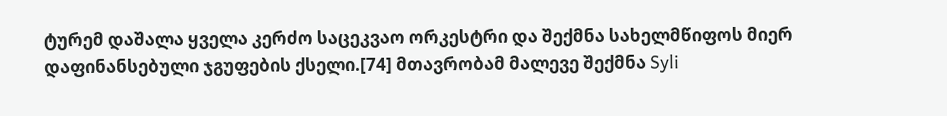ტურემ დაშალა ყველა კერძო საცეკვაო ორკესტრი და შექმნა სახელმწიფოს მიერ დაფინანსებული ჯგუფების ქსელი.[74] მთავრობამ მალევე შექმნა Syli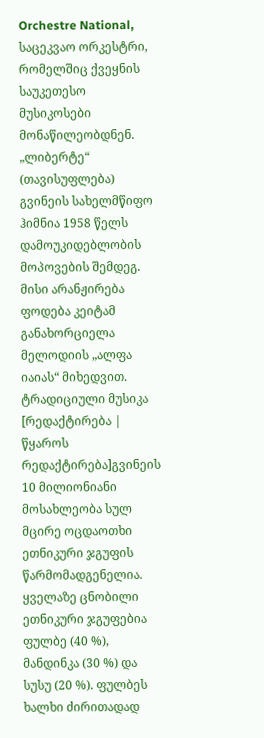Orchestre National, საცეკვაო ორკესტრი, რომელშიც ქვეყნის საუკეთესო მუსიკოსები მონაწილეობდნენ.
„ლიბერტე“ (თავისუფლება) გვინეის სახელმწიფო ჰიმნია 1958 წელს დამოუკიდებლობის მოპოვების შემდეგ. მისი არანჟირება ფოდება კეიტამ განახორციელა მელოდიის „ალფა იაიას“ მიხედვით.
ტრადიციული მუსიკა
[რედაქტირება | წყაროს რედაქტირება]გვინეის 10 მილიონიანი მოსახლეობა სულ მცირე ოცდაოთხი ეთნიკური ჯგუფის წარმომადგენელია. ყველაზე ცნობილი ეთნიკური ჯგუფებია ფულბე (40 %), მანდინკა (30 %) და სუსუ (20 %). ფულბეს ხალხი ძირითადად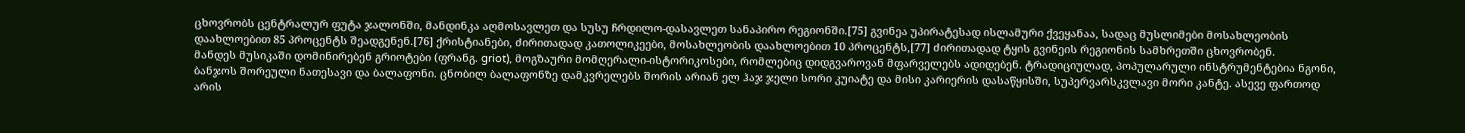ცხოვრობს ცენტრალურ ფუტა ჯალონში, მანდინკა აღმოსავლეთ და სუსუ ჩრდილო-დასავლეთ სანაპირო რეგიონში.[75] გვინეა უპირატესად ისლამური ქვეყანაა, სადაც მუსლიმები მოსახლეობის დაახლოებით 85 პროცენტს შეადგენენ.[76] ქრისტიანები, ძირითადად კათოლიკეები, მოსახლეობის დაახლოებით 10 პროცენტს,[77] ძირითადად ტყის გვინეის რეგიონის სამხრეთში ცხოვრობენ.
მანდეს მუსიკაში დომინირებენ გრიოტები (ფრანგ. griot), მოგზაური მომღერალი-ისტორიკოსები, რომლებიც დიდგვაროვან მფარველებს ადიდებენ. ტრადიციულად, პოპულარული ინსტრუმენტებია ნგონი, ბანჯოს შორეული ნათესავი და ბალაფონი. ცნობილ ბალაფონზე დამკვრელებს შორის არიან ელ ჰაჯ ჯელი სორი კუიატე და მისი კარიერის დასაწყისში, სუპერვარსკვლავი მორი კანტე. ასევე ფართოდ არის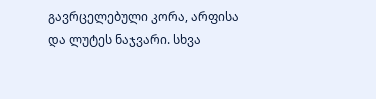გავრცელებული კორა, არფისა და ლუტეს ნაჯვარი. სხვა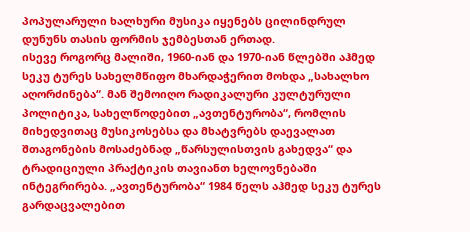პოპულარული ხალხური მუსიკა იყენებს ცილინდრულ დუნუნს თასის ფორმის ჯემბესთან ერთად.
ისევე როგორც მალიში, 1960-იან და 1970-იან წლებში აჰმედ სეკუ ტურეს სახელმწიფო მხარდაჭერით მოხდა „სახალხო აღორძინება“. მან შემოიღო რადიკალური კულტურული პოლიტიკა, სახელწოდებით „ავთენტურობა“, რომლის მიხედვითაც მუსიკოსებსა და მხატვრებს დაევალათ შთაგონების მოსაძებნად „წარსულისთვის გახედვა“ და ტრადიციული პრაქტიკის თავიანთ ხელოვნებაში ინტეგრირება. „ავთენტურობა“ 1984 წელს აჰმედ სეკუ ტურეს გარდაცვალებით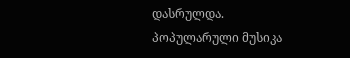დასრულდა.
პოპულარული მუსიკა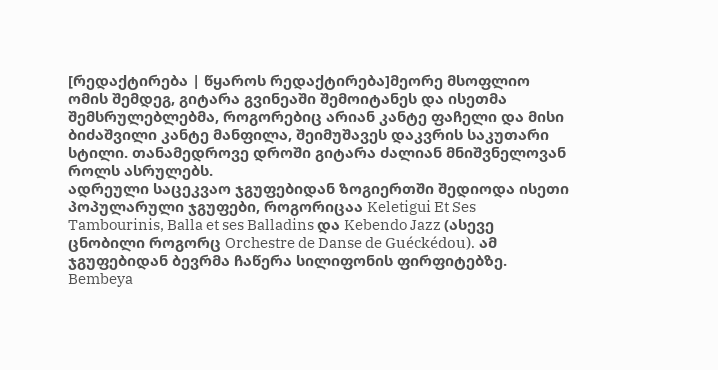[რედაქტირება | წყაროს რედაქტირება]მეორე მსოფლიო ომის შემდეგ, გიტარა გვინეაში შემოიტანეს და ისეთმა შემსრულებლებმა, როგორებიც არიან კანტე ფაჩელი და მისი ბიძაშვილი კანტე მანფილა, შეიმუშავეს დაკვრის საკუთარი სტილი. თანამედროვე დროში გიტარა ძალიან მნიშვნელოვან როლს ასრულებს.
ადრეული საცეკვაო ჯგუფებიდან ზოგიერთში შედიოდა ისეთი პოპულარული ჯგუფები, როგორიცაა Keletigui Et Ses Tambourinis, Balla et ses Balladins და Kebendo Jazz (ასევე ცნობილი როგორც Orchestre de Danse de Guéckédou). ამ ჯგუფებიდან ბევრმა ჩაწერა სილიფონის ფირფიტებზე. Bembeya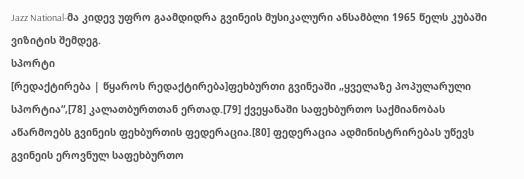Jazz National-მა კიდევ უფრო გაამდიდრა გვინეის მუსიკალური ანსამბლი 1965 წელს კუბაში ვიზიტის შემდეგ.
სპორტი
[რედაქტირება | წყაროს რედაქტირება]ფეხბურთი გვინეაში „ყველაზე პოპულარული სპორტია“,[78] კალათბურთთან ერთად.[79] ქვეყანაში საფეხბურთო საქმიანობას აწარმოებს გვინეის ფეხბურთის ფედერაცია.[80] ფედერაცია ადმინისტრირებას უწევს გვინეის ეროვნულ საფეხბურთო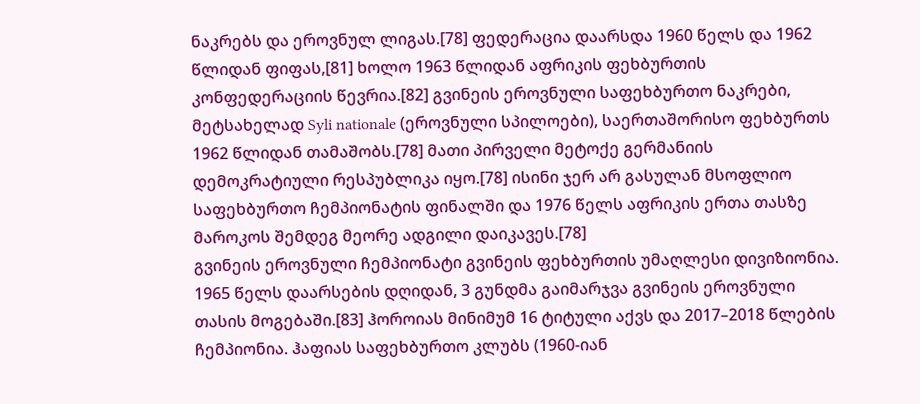ნაკრებს და ეროვნულ ლიგას.[78] ფედერაცია დაარსდა 1960 წელს და 1962 წლიდან ფიფას,[81] ხოლო 1963 წლიდან აფრიკის ფეხბურთის კონფედერაციის წევრია.[82] გვინეის ეროვნული საფეხბურთო ნაკრები, მეტსახელად Syli nationale (ეროვნული სპილოები), საერთაშორისო ფეხბურთს 1962 წლიდან თამაშობს.[78] მათი პირველი მეტოქე გერმანიის დემოკრატიული რესპუბლიკა იყო.[78] ისინი ჯერ არ გასულან მსოფლიო საფეხბურთო ჩემპიონატის ფინალში და 1976 წელს აფრიკის ერთა თასზე მაროკოს შემდეგ მეორე ადგილი დაიკავეს.[78]
გვინეის ეროვნული ჩემპიონატი გვინეის ფეხბურთის უმაღლესი დივიზიონია. 1965 წელს დაარსების დღიდან, 3 გუნდმა გაიმარჯვა გვინეის ეროვნული თასის მოგებაში.[83] ჰოროიას მინიმუმ 16 ტიტული აქვს და 2017–2018 წლების ჩემპიონია. ჰაფიას საფეხბურთო კლუბს (1960-იან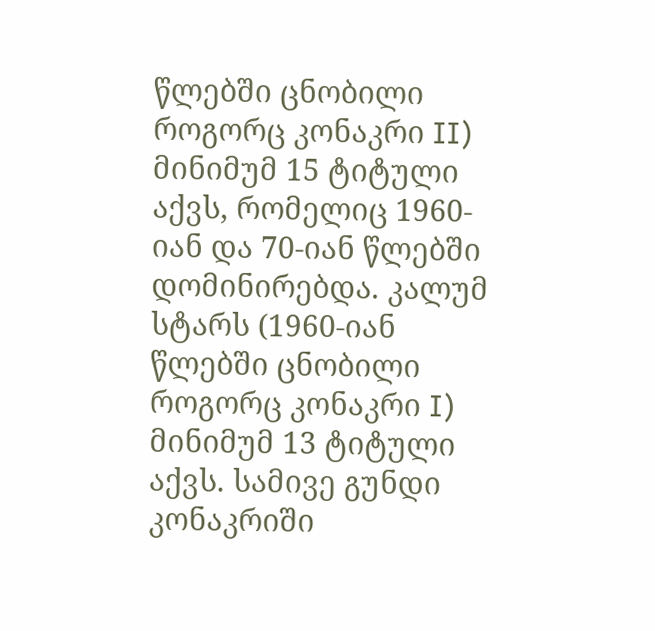წლებში ცნობილი როგორც კონაკრი II) მინიმუმ 15 ტიტული აქვს, რომელიც 1960-იან და 70-იან წლებში დომინირებდა. კალუმ სტარს (1960-იან წლებში ცნობილი როგორც კონაკრი I) მინიმუმ 13 ტიტული აქვს. სამივე გუნდი კონაკრიში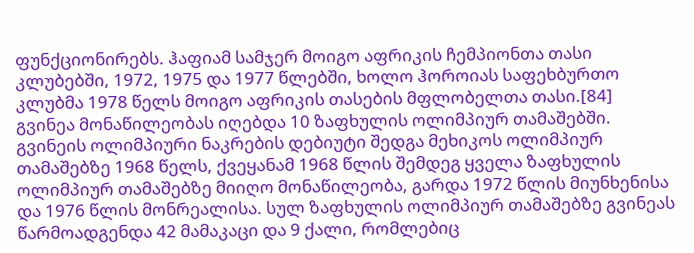ფუნქციონირებს. ჰაფიამ სამჯერ მოიგო აფრიკის ჩემპიონთა თასი კლუბებში, 1972, 1975 და 1977 წლებში, ხოლო ჰოროიას საფეხბურთო კლუბმა 1978 წელს მოიგო აფრიკის თასების მფლობელთა თასი.[84]
გვინეა მონაწილეობას იღებდა 10 ზაფხულის ოლიმპიურ თამაშებში. გვინეის ოლიმპიური ნაკრების დებიუტი შედგა მეხიკოს ოლიმპიურ თამაშებზე 1968 წელს, ქვეყანამ 1968 წლის შემდეგ ყველა ზაფხულის ოლიმპიურ თამაშებზე მიიღო მონაწილეობა, გარდა 1972 წლის მიუნხენისა და 1976 წლის მონრეალისა. სულ ზაფხულის ოლიმპიურ თამაშებზე გვინეას წარმოადგენდა 42 მამაკაცი და 9 ქალი, რომლებიც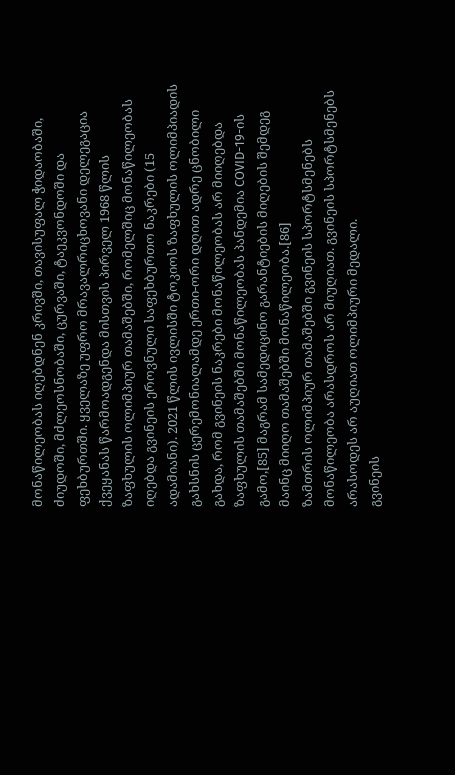მონაწილეობას იღებდნენ კრივში, თავისუფალ ჭიდაობაში, ძიუდოში, მძლეოსნობაში, ცურვაში, ტაეკვონდოში და ფეხბურთში. ყველაზე უფრო მრავალრიცხოვანი დელეგაცია ქვეყანას წარმოადგენდა მისთვის პირველ 1968 წლის ზაფხულის ოლიმპიურ თამაშებში, რომელშიც მონაწილეობას იღებდა გვინეის ეროვნული საფეხბურთო ნაკრები (15 ადამიანი). 2021 წლის ივლისში ტოკიოს ზაფხულის ოლიმპიადის გახსნის ცერემონიალამდე ერთი-ორი დღით ადრე ცნობილი გახდა, რომ გვინეის ნაკრები მონაწილეობას არ მიიღებდა ზაფხულის თამაშებში მონაწილეობას პანდემია COVID-19-ის გამო,[85] მაგრამ სამედიცინო გარანტიების მიღების შემდეგ მაინც მიიღო თამაშებში მონაწილეობა.[86]
ზამთრის ოლიმპიურ თამაშებში გვინეის სპორტსმენებს მონაწილეობა არასდროს არ მიუღიათ. გვინეის სპორტსმენებს არასოდეს არ აუღიათ ოლიმპიური მედალი.
გვინეის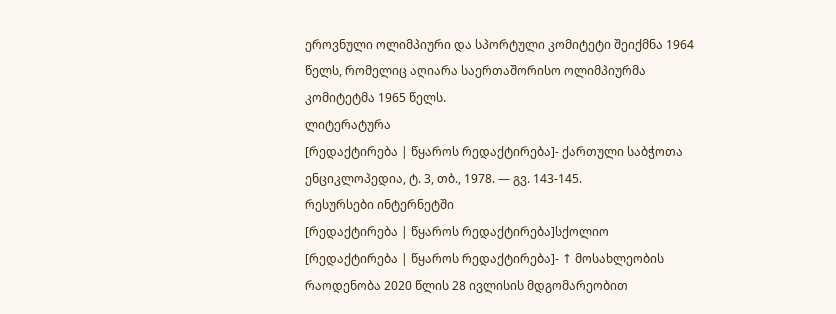ეროვნული ოლიმპიური და სპორტული კომიტეტი შეიქმნა 1964 წელს, რომელიც აღიარა საერთაშორისო ოლიმპიურმა კომიტეტმა 1965 წელს.
ლიტერატურა
[რედაქტირება | წყაროს რედაქტირება]- ქართული საბჭოთა ენციკლოპედია, ტ. 3, თბ., 1978. — გვ. 143-145.
რესურსები ინტერნეტში
[რედაქტირება | წყაროს რედაქტირება]სქოლიო
[რედაქტირება | წყაროს რედაქტირება]- ↑ მოსახლეობის რაოდენობა 2020 წლის 28 ივლისის მდგომარეობით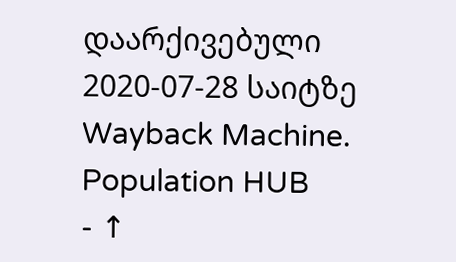დაარქივებული 2020-07-28 საიტზე Wayback Machine. Population HUB
- ↑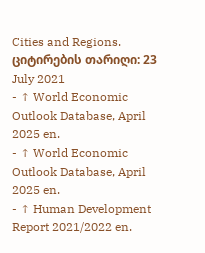Cities and Regions. ციტირების თარიღი: 23 July 2021
- ↑ World Economic Outlook Database, April 2025 en.
- ↑ World Economic Outlook Database, April 2025 en.
- ↑ Human Development Report 2021/2022 en.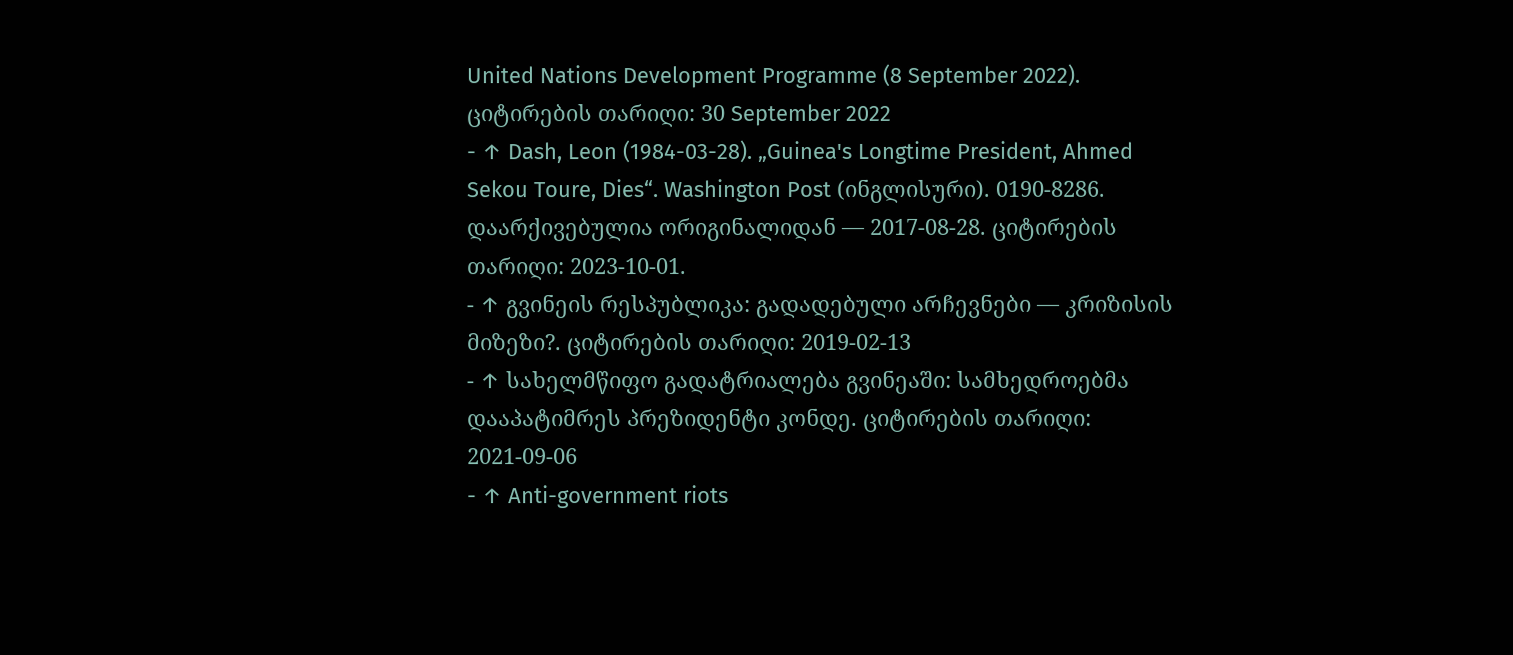United Nations Development Programme (8 September 2022). ციტირების თარიღი: 30 September 2022
- ↑ Dash, Leon (1984-03-28). „Guinea's Longtime President, Ahmed Sekou Toure, Dies“. Washington Post (ინგლისური). 0190-8286. დაარქივებულია ორიგინალიდან — 2017-08-28. ციტირების თარიღი: 2023-10-01.
- ↑ გვინეის რესპუბლიკა: გადადებული არჩევნები — კრიზისის მიზეზი?. ციტირების თარიღი: 2019-02-13
- ↑ სახელმწიფო გადატრიალება გვინეაში: სამხედროებმა დააპატიმრეს პრეზიდენტი კონდე. ციტირების თარიღი: 2021-09-06
- ↑ Anti-government riots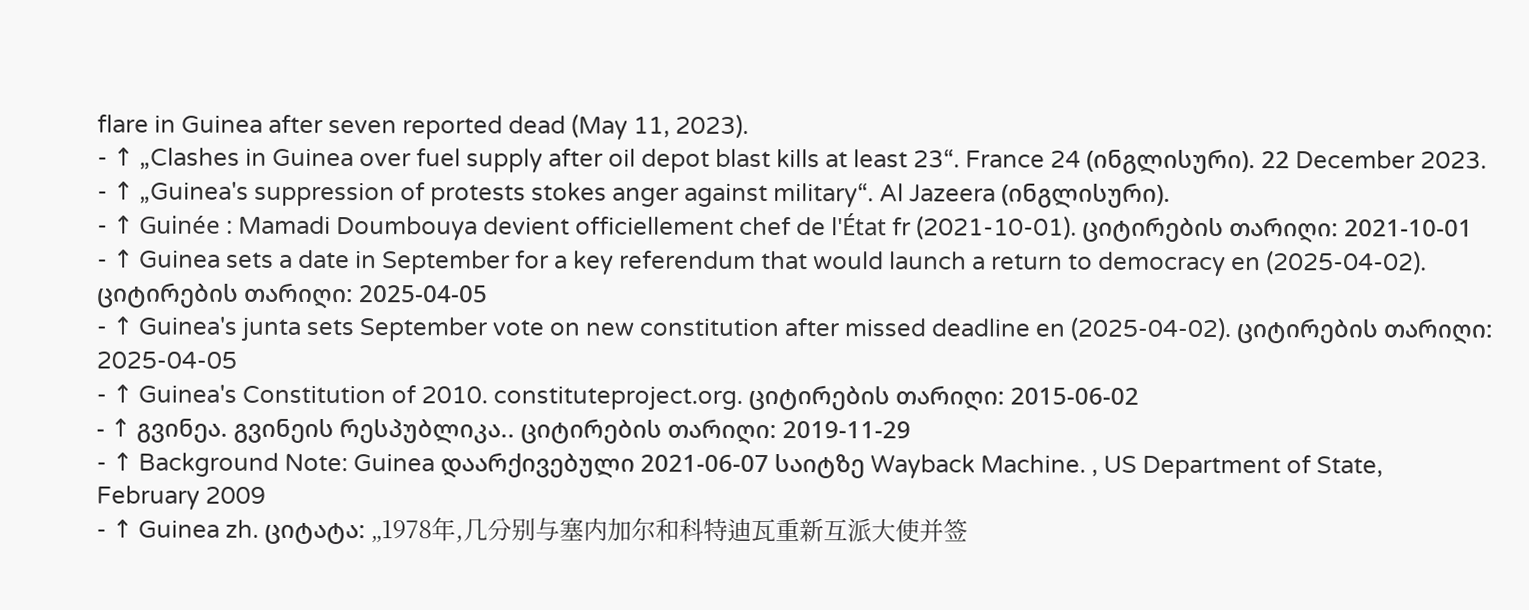flare in Guinea after seven reported dead (May 11, 2023).
- ↑ „Clashes in Guinea over fuel supply after oil depot blast kills at least 23“. France 24 (ინგლისური). 22 December 2023.
- ↑ „Guinea's suppression of protests stokes anger against military“. Al Jazeera (ინგლისური).
- ↑ Guinée : Mamadi Doumbouya devient officiellement chef de l'État fr (2021-10-01). ციტირების თარიღი: 2021-10-01
- ↑ Guinea sets a date in September for a key referendum that would launch a return to democracy en (2025-04-02). ციტირების თარიღი: 2025-04-05
- ↑ Guinea's junta sets September vote on new constitution after missed deadline en (2025-04-02). ციტირების თარიღი: 2025-04-05
- ↑ Guinea's Constitution of 2010. constituteproject.org. ციტირების თარიღი: 2015-06-02
- ↑ გვინეა. გვინეის რესპუბლიკა.. ციტირების თარიღი: 2019-11-29
- ↑ Background Note: Guinea დაარქივებული 2021-06-07 საიტზე Wayback Machine. , US Department of State, February 2009
- ↑ Guinea zh. ციტატა: „1978年,几分别与塞内加尔和科特迪瓦重新互派大使并签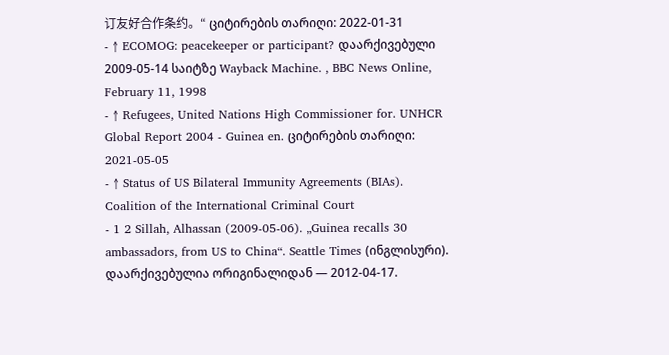订友好合作条约。“ ციტირების თარიღი: 2022-01-31
- ↑ ECOMOG: peacekeeper or participant? დაარქივებული 2009-05-14 საიტზე Wayback Machine. , BBC News Online, February 11, 1998
- ↑ Refugees, United Nations High Commissioner for. UNHCR Global Report 2004 - Guinea en. ციტირების თარიღი: 2021-05-05
- ↑ Status of US Bilateral Immunity Agreements (BIAs). Coalition of the International Criminal Court
- 1 2 Sillah, Alhassan (2009-05-06). „Guinea recalls 30 ambassadors, from US to China“. Seattle Times (ინგლისური). დაარქივებულია ორიგინალიდან — 2012-04-17.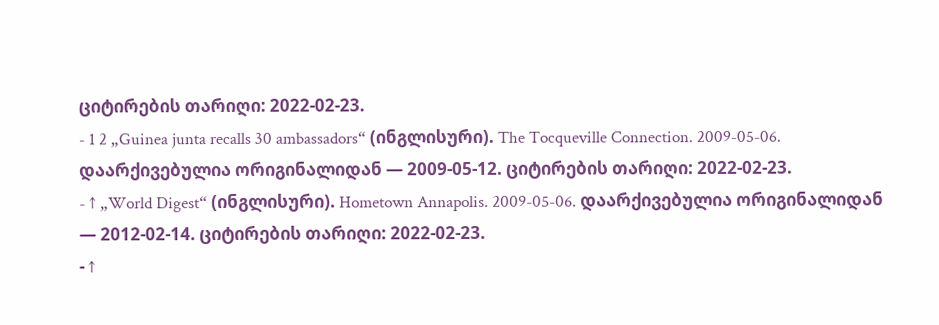ციტირების თარიღი: 2022-02-23.
- 1 2 „Guinea junta recalls 30 ambassadors“ (ინგლისური). The Tocqueville Connection. 2009-05-06. დაარქივებულია ორიგინალიდან — 2009-05-12. ციტირების თარიღი: 2022-02-23.
- ↑ „World Digest“ (ინგლისური). Hometown Annapolis. 2009-05-06. დაარქივებულია ორიგინალიდან — 2012-02-14. ციტირების თარიღი: 2022-02-23.
- ↑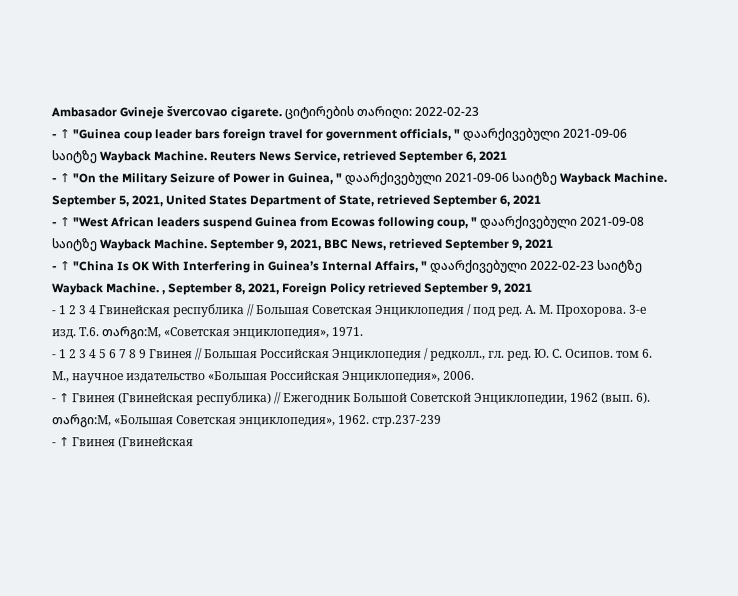Ambasador Gvineje švercovao cigarete. ციტირების თარიღი: 2022-02-23
- ↑ "Guinea coup leader bars foreign travel for government officials, " დაარქივებული 2021-09-06 საიტზე Wayback Machine. Reuters News Service, retrieved September 6, 2021
- ↑ "On the Military Seizure of Power in Guinea, " დაარქივებული 2021-09-06 საიტზე Wayback Machine. September 5, 2021, United States Department of State, retrieved September 6, 2021
- ↑ "West African leaders suspend Guinea from Ecowas following coup, " დაარქივებული 2021-09-08 საიტზე Wayback Machine. September 9, 2021, BBC News, retrieved September 9, 2021
- ↑ "China Is OK With Interfering in Guinea’s Internal Affairs, " დაარქივებული 2022-02-23 საიტზე Wayback Machine. , September 8, 2021, Foreign Policy retrieved September 9, 2021
- 1 2 3 4 Гвинейская республика // Большая Советская Энциклопедия / под ред. А. М. Прохорова. 3-е изд. Т.6. თარგი:М, «Советская энциклопедия», 1971.
- 1 2 3 4 5 6 7 8 9 Гвинея // Большая Российская Энциклопедия / редколл., гл. ред. Ю. С. Осипов. том 6. М., научное издательство «Большая Российская Энциклопедия», 2006.
- ↑ Гвинея (Гвинейская республика) // Ежегодник Большой Советской Энциклопедии, 1962 (вып. 6). თარგი:М, «Большая Советская энциклопедия», 1962. стр.237-239
- ↑ Гвинея (Гвинейская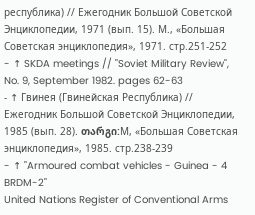республика) // Ежегодник Большой Советской Энциклопедии, 1971 (вып. 15). М., «Большая Советская энциклопедия», 1971. стр.251-252
- ↑ SKDA meetings // "Soviet Military Review", No. 9, September 1982. pages 62-63
- ↑ Гвинея (Гвинейская Республика) // Ежегодник Большой Советской Энциклопедии, 1985 (вып. 28). თარგი:М, «Большая Советская энциклопедия», 1985. стр.238-239
- ↑ "Armoured combat vehicles - Guinea - 4 BRDM-2"
United Nations Register of Conventional Arms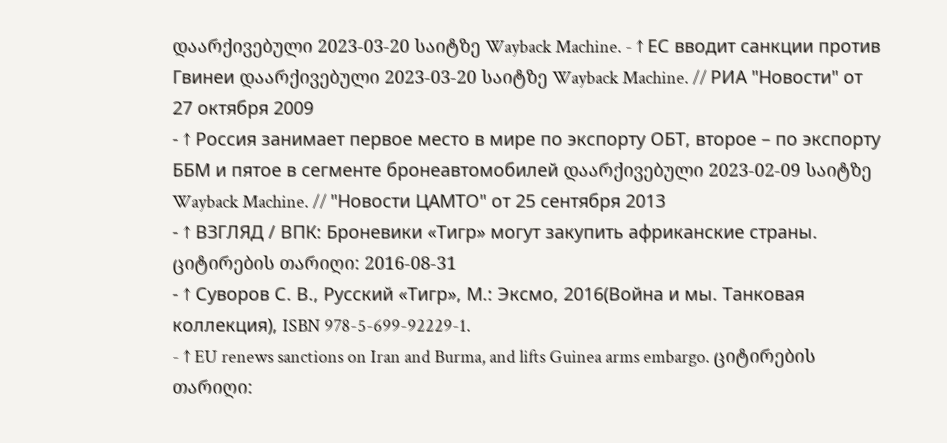დაარქივებული 2023-03-20 საიტზე Wayback Machine. - ↑ ЕС вводит санкции против Гвинеи დაარქივებული 2023-03-20 საიტზე Wayback Machine. // РИА "Новости" от 27 октября 2009
- ↑ Россия занимает первое место в мире по экспорту ОБТ, второе – по экспорту ББМ и пятое в сегменте бронеавтомобилей დაარქივებული 2023-02-09 საიტზე Wayback Machine. // "Новости ЦАМТО" от 25 сентября 2013
- ↑ ВЗГЛЯД / ВПК: Броневики «Тигр» могут закупить африканские страны. ციტირების თარიღი: 2016-08-31
- ↑ Суворов С. В., Русский «Тигр», М.: Эксмо, 2016(Война и мы. Танковая коллекция), ISBN 978-5-699-92229-1.
- ↑ EU renews sanctions on Iran and Burma, and lifts Guinea arms embargo. ციტირების თარიღი: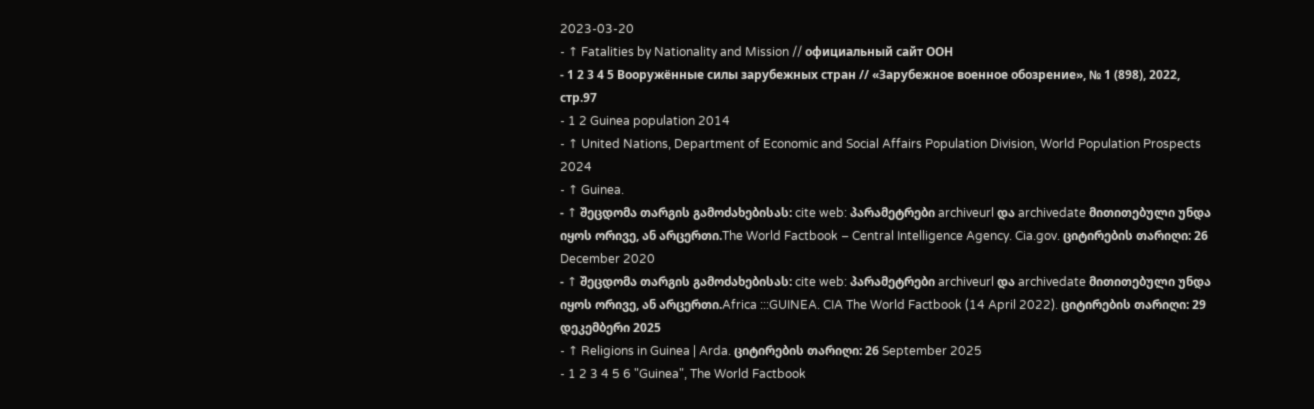2023-03-20
- ↑ Fatalities by Nationality and Mission // официальный сайт ООН
- 1 2 3 4 5 Вооружённые силы зарубежных стран // «Зарубежное военное обозрение», № 1 (898), 2022, стр.97
- 1 2 Guinea population 2014
- ↑ United Nations, Department of Economic and Social Affairs Population Division, World Population Prospects 2024
- ↑ Guinea.
- ↑ შეცდომა თარგის გამოძახებისას: cite web: პარამეტრები archiveurl და archivedate მითითებული უნდა იყოს ორივე, ან არცერთი.The World Factbook – Central Intelligence Agency. Cia.gov. ციტირების თარიღი: 26 December 2020
- ↑ შეცდომა თარგის გამოძახებისას: cite web: პარამეტრები archiveurl და archivedate მითითებული უნდა იყოს ორივე, ან არცერთი.Africa :::GUINEA. CIA The World Factbook (14 April 2022). ციტირების თარიღი: 29 დეკემბერი 2025
- ↑ Religions in Guinea | Arda. ციტირების თარიღი: 26 September 2025
- 1 2 3 4 5 6 "Guinea", The World Factbook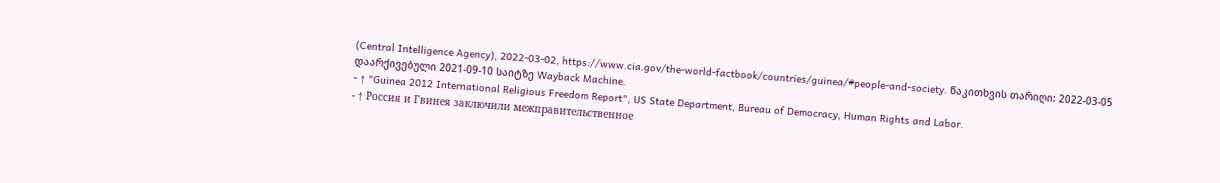(Central Intelligence Agency), 2022-03-02, https://www.cia.gov/the-world-factbook/countries/guinea/#people-and-society. წაკითხვის თარიღი: 2022-03-05 დაარქივებული 2021-09-10 საიტზე Wayback Machine.
- ↑ "Guinea 2012 International Religious Freedom Report", US State Department, Bureau of Democracy, Human Rights and Labor.
- ↑ Россия и Гвинея заключили межправительственное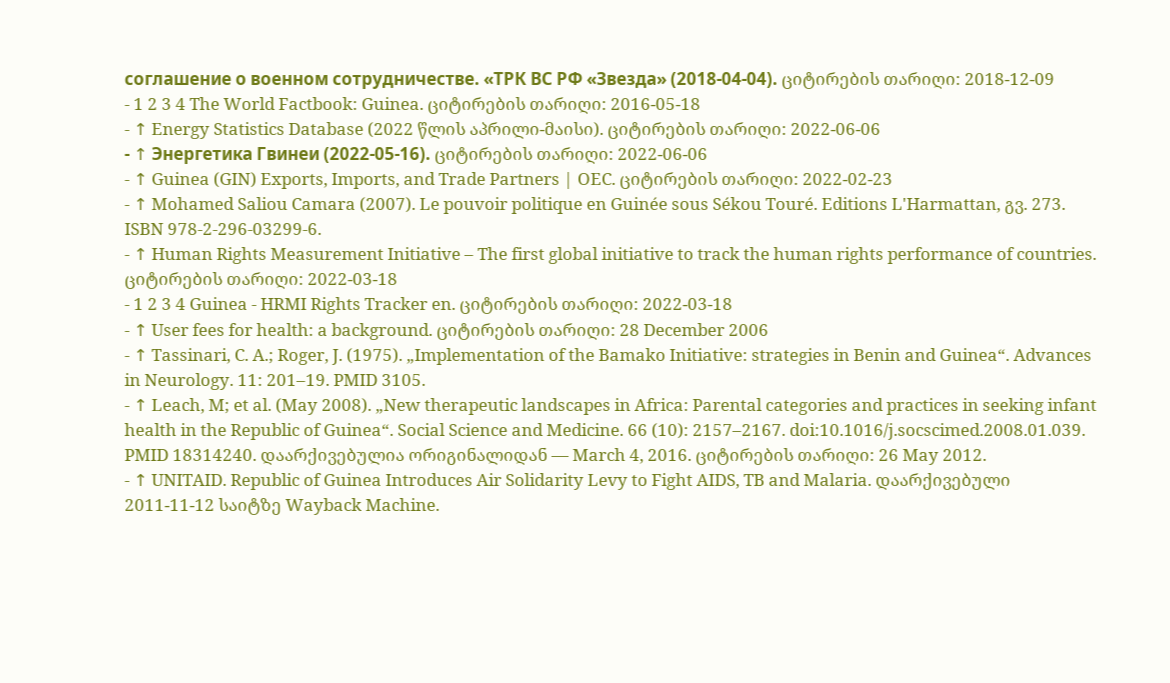соглашение о военном сотрудничестве. «ТРК ВС РФ «Звезда» (2018-04-04). ციტირების თარიღი: 2018-12-09
- 1 2 3 4 The World Factbook: Guinea. ციტირების თარიღი: 2016-05-18
- ↑ Energy Statistics Database (2022 წლის აპრილი-მაისი). ციტირების თარიღი: 2022-06-06
- ↑ Энергетика Гвинеи (2022-05-16). ციტირების თარიღი: 2022-06-06
- ↑ Guinea (GIN) Exports, Imports, and Trade Partners | OEC. ციტირების თარიღი: 2022-02-23
- ↑ Mohamed Saliou Camara (2007). Le pouvoir politique en Guinée sous Sékou Touré. Editions L'Harmattan, გვ. 273. ISBN 978-2-296-03299-6.
- ↑ Human Rights Measurement Initiative – The first global initiative to track the human rights performance of countries. ციტირების თარიღი: 2022-03-18
- 1 2 3 4 Guinea - HRMI Rights Tracker en. ციტირების თარიღი: 2022-03-18
- ↑ User fees for health: a background. ციტირების თარიღი: 28 December 2006
- ↑ Tassinari, C. A.; Roger, J. (1975). „Implementation of the Bamako Initiative: strategies in Benin and Guinea“. Advances in Neurology. 11: 201–19. PMID 3105.
- ↑ Leach, M; et al. (May 2008). „New therapeutic landscapes in Africa: Parental categories and practices in seeking infant health in the Republic of Guinea“. Social Science and Medicine. 66 (10): 2157–2167. doi:10.1016/j.socscimed.2008.01.039. PMID 18314240. დაარქივებულია ორიგინალიდან — March 4, 2016. ციტირების თარიღი: 26 May 2012.
- ↑ UNITAID. Republic of Guinea Introduces Air Solidarity Levy to Fight AIDS, TB and Malaria. დაარქივებული 2011-11-12 საიტზე Wayback Machine.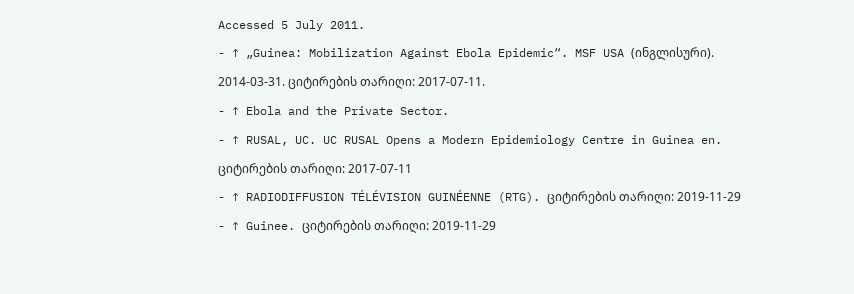Accessed 5 July 2011.
- ↑ „Guinea: Mobilization Against Ebola Epidemic“. MSF USA (ინგლისური). 2014-03-31. ციტირების თარიღი: 2017-07-11.
- ↑ Ebola and the Private Sector.
- ↑ RUSAL, UC. UC RUSAL Opens a Modern Epidemiology Centre in Guinea en. ციტირების თარიღი: 2017-07-11
- ↑ RADIODIFFUSION TÉLÉVISION GUINÉENNE (RTG). ციტირების თარიღი: 2019-11-29
- ↑ Guinee. ციტირების თარიღი: 2019-11-29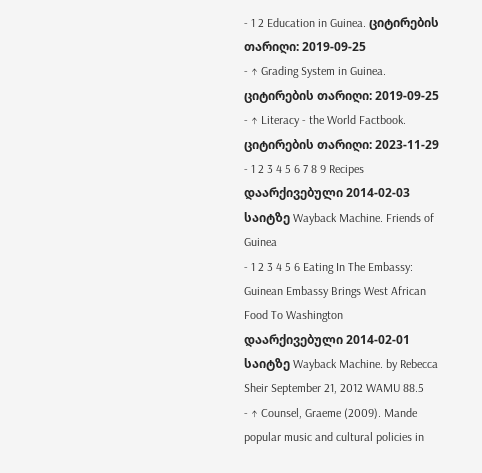- 1 2 Education in Guinea. ციტირების თარიღი: 2019-09-25
- ↑ Grading System in Guinea. ციტირების თარიღი: 2019-09-25
- ↑ Literacy - the World Factbook. ციტირების თარიღი: 2023-11-29
- 1 2 3 4 5 6 7 8 9 Recipes დაარქივებული 2014-02-03 საიტზე Wayback Machine. Friends of Guinea
- 1 2 3 4 5 6 Eating In The Embassy: Guinean Embassy Brings West African Food To Washington დაარქივებული 2014-02-01 საიტზე Wayback Machine. by Rebecca Sheir September 21, 2012 WAMU 88.5
- ↑ Counsel, Graeme (2009). Mande popular music and cultural policies in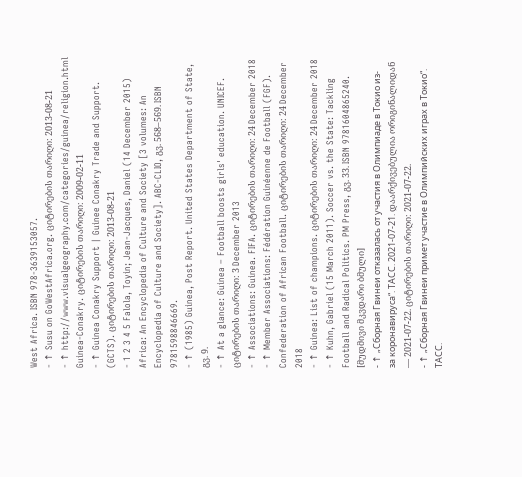West Africa. ISBN 978-3639153057.
- ↑ Susu on GoWestAfrica.org. ციტირების თარიღი: 2013-08-21
- ↑ http://www.visualgeography.com/categories/guinea/religion.html Guinea-Conakry. ციტირების თარიღი: 2009-02-11
- ↑ Guinea Conakry Support | Guinee Conakry Trade and Support. (GCTS). ციტირების თარიღი: 2013-08-21
- 1 2 3 4 5 Falola, Toyin; Jean-Jacques, Daniel (14 December 2015) Africa: An Encyclopedia of Culture and Society [3 volumes: An Encyclopedia of Culture and Society]. ABC-CLIO, გვ. 568–569. ISBN 9781598846669.
- ↑ (1985) Guinea, Post Report. United States Department of State, გვ. 9.
- ↑ At a glance: Guinea – Football boosts girls' education. UNICEF. ციტირების თარიღი: 3 December 2013
- ↑ Associations: Guinea. FIFA. ციტირების თარიღი: 24 December 2018
- ↑ Member Associations: Fédération Guinéenne de Football (FGF). Confederation of African Football. ციტირების თარიღი: 24 December 2018
- ↑ Guinea: List of champions. ციტირების თარიღი: 24 December 2018
- ↑ Kuhn, Gabriel (15 March 2011). Soccer vs. the State: Tackling Football and Radical Politics. PM Press, გვ. 33. ISBN 9781604865240. [მუდმივი მკვდარი ბმული]
- ↑ „Сборная Гвинеи отказалась от участия в Олимпиаде в Токио из-за коронавируса“. ТАСС. 2021-07-21. დაარქივებულია ორიგინალიდან — 2021-07-22. ციტირების თარიღი: 2021-07-22.
- ↑ „Сборная Гвинеи примет участие в Олимпийских играх в Токио“. ТАСС.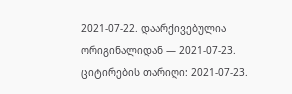2021-07-22. დაარქივებულია ორიგინალიდან — 2021-07-23. ციტირების თარიღი: 2021-07-23.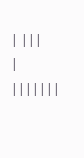| |||
| |||||||